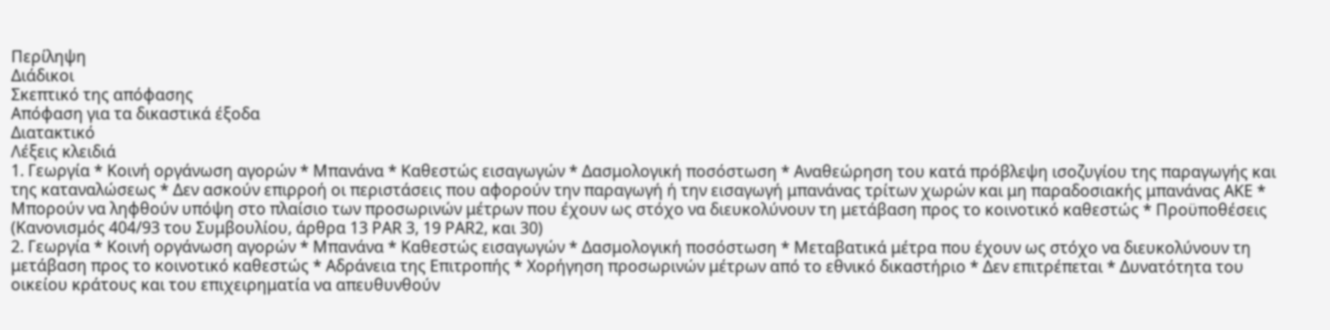Περίληψη
Διάδικοι
Σκεπτικό της απόφασης
Απόφαση για τα δικαστικά έξοδα
Διατακτικό
Λέξεις κλειδιά
1. Γεωργία * Κοινή οργάνωση αγορών * Μπανάνα * Καθεστώς εισαγωγών * Δασμολογική ποσόστωση * Αναθεώρηση του κατά πρόβλεψη ισοζυγίου της παραγωγής και της καταναλώσεως * Δεν ασκούν επιρροή οι περιστάσεις που αφορούν την παραγωγή ή την εισαγωγή μπανάνας τρίτων χωρών και μη παραδοσιακής μπανάνας ΑΚΕ * Μπορούν να ληφθούν υπόψη στο πλαίσιο των προσωρινών μέτρων που έχουν ως στόχο να διευκολύνουν τη μετάβαση προς το κοινοτικό καθεστώς * Προϋποθέσεις
(Κανονισμός 404/93 του Συμβουλίου, άρθρα 13 PAR 3, 19 PAR2, και 30)
2. Γεωργία * Κοινή οργάνωση αγορών * Μπανάνα * Καθεστώς εισαγωγών * Δασμολογική ποσόστωση * Μεταβατικά μέτρα που έχουν ως στόχο να διευκολύνουν τη μετάβαση προς το κοινοτικό καθεστώς * Αδράνεια της Επιτροπής * Χορήγηση προσωρινών μέτρων από το εθνικό δικαστήριο * Δεν επιτρέπεται * Δυνατότητα του οικείου κράτους και του επιχειρηματία να απευθυνθούν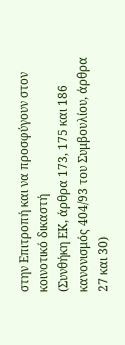στην Επιτροπή και να προσφύγουν στον κοινοτικό δικαστή
(Συνθήκη ΕΚ, άρθρα 173, 175 και 186 κανονισμός 404/93 του Συμβουλίου, άρθρα 27 και 30)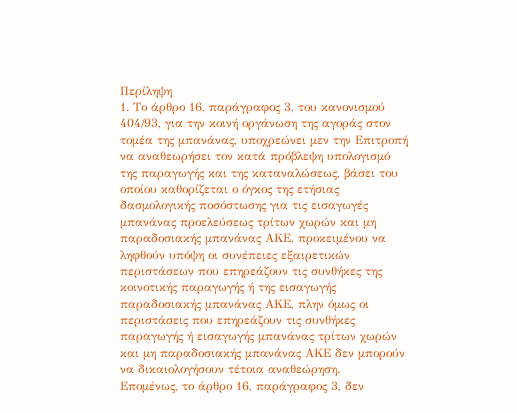Περίληψη
1. Το άρθρο 16, παράγραφος 3, του κανονισμού 404/93, για την κοινή οργάνωση της αγοράς στον τομέα της μπανάνας, υποχρεώνει μεν την Επιτροπή να αναθεωρήσει τον κατά πρόβλεψη υπολογισμό της παραγωγής και της καταναλώσεως, βάσει του οποίου καθορίζεται ο όγκος της ετήσιας δασμολογικής ποσόστωσης για τις εισαγωγές μπανάνας προελεύσεως τρίτων χωρών και μη παραδοσιακής μπανάνας ΑΚΕ, προκειμένου να ληφθούν υπόψη οι συνέπειες εξαιρετικών περιστάσεων που επηρεάζουν τις συνθήκες της κοινοτικής παραγωγής ή της εισαγωγής παραδοσιακής μπανάνας ΑΚΕ, πλην όμως οι περιστάσεις που επηρεάζουν τις συνθήκες παραγωγής ή εισαγωγής μπανάνας τρίτων χωρών και μη παραδοσιακής μπανάνας ΑΚΕ δεν μπορούν να δικαιολογήσουν τέτοια αναθεώρηση.
Επομένως, το άρθρο 16, παράγραφος 3, δεν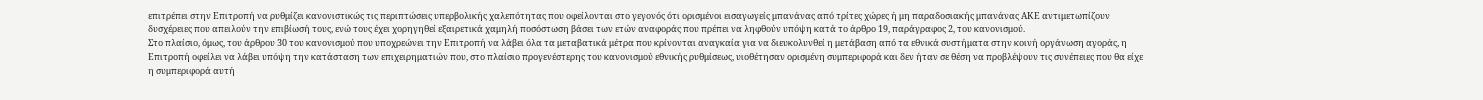επιτρέπει στην Επιτροπή να ρυθμίζει κανονιστικώς τις περιπτώσεις υπερβολικής χαλεπότητας που οφείλονται στο γεγονός ότι ορισμένοι εισαγωγείς μπανάνας από τρίτες χώρες ή μη παραδοσιακής μπανάνας ΑΚΕ αντιμετωπίζουν δυσχέρειες που απειλούν την επιβίωσή τους, ενώ τους έχει χορηγηθεί εξαιρετικά χαμηλή ποσόστωση βάσει των ετών αναφοράς που πρέπει να ληφθούν υπόψη κατά το άρθρο 19, παράγραφος 2, του κανονισμού.
Στο πλαίσιο, όμως, του άρθρου 30 του κανονισμού που υποχρεώνει την Επιτροπή να λάβει όλα τα μεταβατικά μέτρα που κρίνονται αναγκαία για να διευκολυνθεί η μετάβαση από τα εθνικά συστήματα στην κοινή οργάνωση αγοράς, η Επιτροπή οφείλει να λάβει υπόψη την κατάσταση των επιχειρηματιών που, στο πλαίσιο προγενέστερης του κανονισμού εθνικής ρυθμίσεως, υιοθέτησαν ορισμένη συμπεριφορά και δεν ήταν σε θέση να προβλέψουν τις συνέπειες που θα είχε η συμπεριφορά αυτή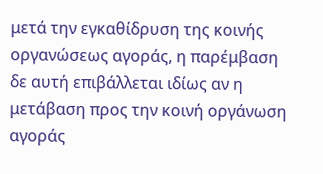μετά την εγκαθίδρυση της κοινής οργανώσεως αγοράς, η παρέμβαση δε αυτή επιβάλλεται ιδίως αν η μετάβαση προς την κοινή οργάνωση αγοράς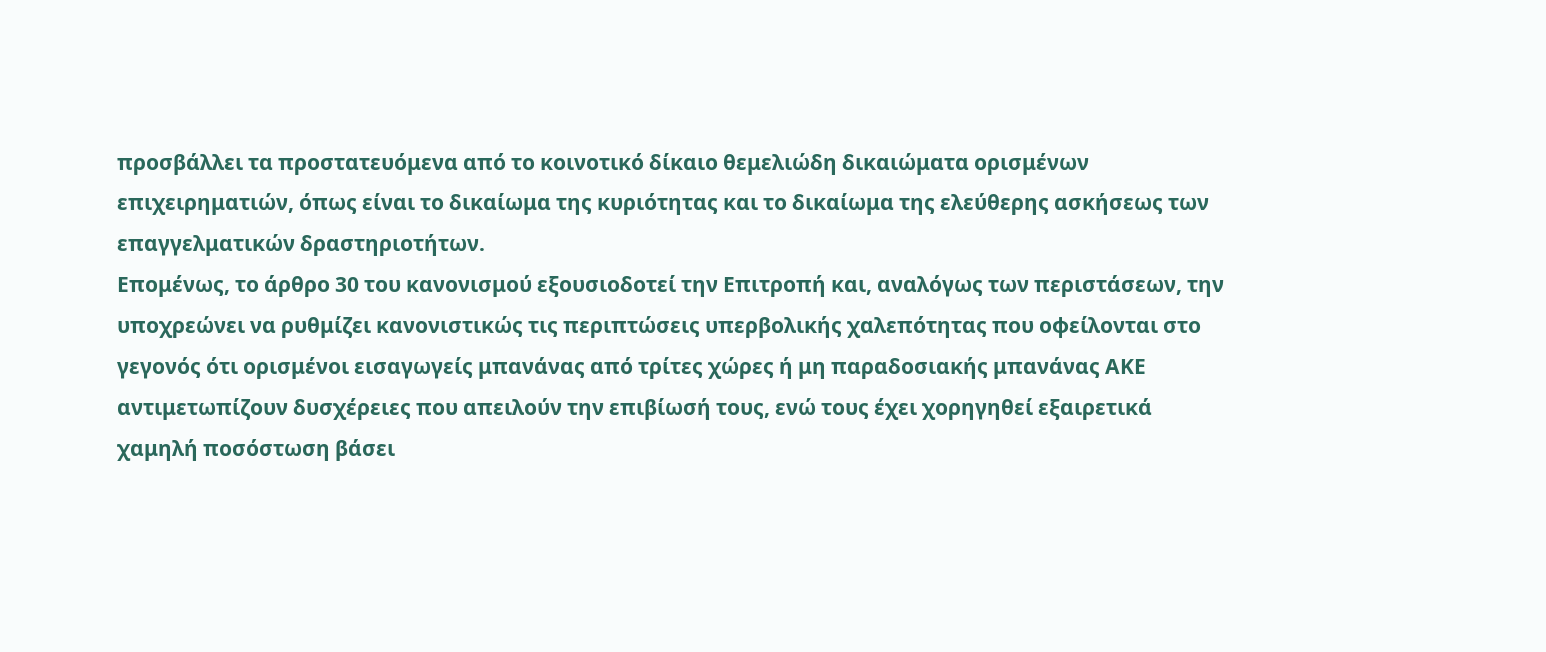προσβάλλει τα προστατευόμενα από το κοινοτικό δίκαιο θεμελιώδη δικαιώματα ορισμένων επιχειρηματιών, όπως είναι το δικαίωμα της κυριότητας και το δικαίωμα της ελεύθερης ασκήσεως των επαγγελματικών δραστηριοτήτων.
Επομένως, το άρθρο 30 του κανονισμού εξουσιοδοτεί την Επιτροπή και, αναλόγως των περιστάσεων, την υποχρεώνει να ρυθμίζει κανονιστικώς τις περιπτώσεις υπερβολικής χαλεπότητας που οφείλονται στο γεγονός ότι ορισμένοι εισαγωγείς μπανάνας από τρίτες χώρες ή μη παραδοσιακής μπανάνας ΑΚΕ αντιμετωπίζουν δυσχέρειες που απειλούν την επιβίωσή τους, ενώ τους έχει χορηγηθεί εξαιρετικά χαμηλή ποσόστωση βάσει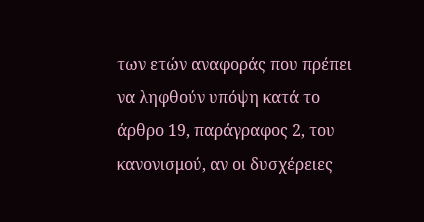των ετών αναφοράς που πρέπει να ληφθούν υπόψη κατά το άρθρο 19, παράγραφος 2, του κανονισμού, αν οι δυσχέρειες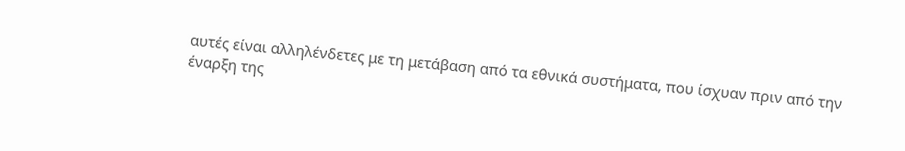αυτές είναι αλληλένδετες με τη μετάβαση από τα εθνικά συστήματα, που ίσχυαν πριν από την έναρξη της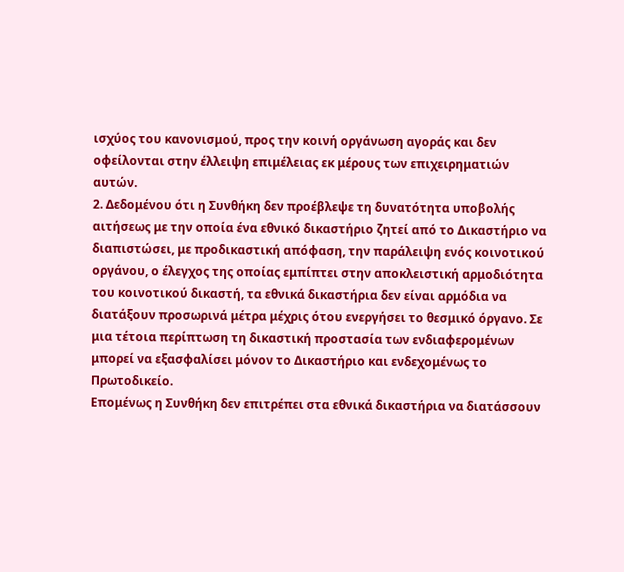ισχύος του κανονισμού, προς την κοινή οργάνωση αγοράς και δεν οφείλονται στην έλλειψη επιμέλειας εκ μέρους των επιχειρηματιών αυτών.
2. Δεδομένου ότι η Συνθήκη δεν προέβλεψε τη δυνατότητα υποβολής αιτήσεως με την οποία ένα εθνικό δικαστήριο ζητεί από το Δικαστήριο να διαπιστώσει, με προδικαστική απόφαση, την παράλειψη ενός κοινοτικού οργάνου, ο έλεγχος της οποίας εμπίπτει στην αποκλειστική αρμοδιότητα του κοινοτικού δικαστή, τα εθνικά δικαστήρια δεν είναι αρμόδια να διατάξουν προσωρινά μέτρα μέχρις ότου ενεργήσει το θεσμικό όργανο. Σε μια τέτοια περίπτωση τη δικαστική προστασία των ενδιαφερομένων μπορεί να εξασφαλίσει μόνον το Δικαστήριο και ενδεχομένως το Πρωτοδικείο.
Επομένως η Συνθήκη δεν επιτρέπει στα εθνικά δικαστήρια να διατάσσουν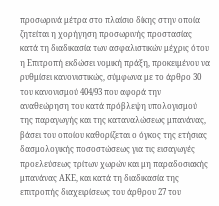προσωρινά μέτρα στο πλαίσιο δίκης στην οποία ζητείται η χορήγηση προσωρινής προστασίας κατά τη διαδικασία των ασφαλιστικών μέχρις ότου η Επιτροπή εκδώσει νομική πράξη, προκειμένου να ρυθμίσει κανονιστικώς, σύμφωνα με το άρθρο 30 του κανονισμού 404/93 που αφορά την αναθεώρηση του κατά πρόβλεψη υπολογισμού της παραγωγής και της καταναλώσεως μπανάνας, βάσει του οποίου καθορίζεται ο όγκος της ετήσιας δασμολογικής ποσοστώσεως για τις εισαγωγές προελεύσεως τρίτων χωρών και μη παραδοσιακής μπανάνας ΑΚΕ, και κατά τη διαδικασία της επιτροπής διαχειρίσεως του άρθρου 27 του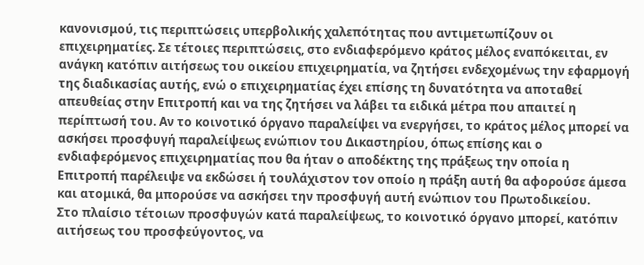κανονισμού, τις περιπτώσεις υπερβολικής χαλεπότητας που αντιμετωπίζουν οι επιχειρηματίες. Σε τέτοιες περιπτώσεις, στο ενδιαφερόμενο κράτος μέλος εναπόκειται, εν ανάγκη κατόπιν αιτήσεως του οικείου επιχειρηματία, να ζητήσει ενδεχομένως την εφαρμογή της διαδικασίας αυτής, ενώ ο επιχειρηματίας έχει επίσης τη δυνατότητα να αποταθεί απευθείας στην Επιτροπή και να της ζητήσει να λάβει τα ειδικά μέτρα που απαιτεί η περίπτωσή του. Αν το κοινοτικό όργανο παραλείψει να ενεργήσει, το κράτος μέλος μπορεί να ασκήσει προσφυγή παραλείψεως ενώπιον του Δικαστηρίου, όπως επίσης και ο ενδιαφερόμενος επιχειρηματίας που θα ήταν ο αποδέκτης της πράξεως την οποία η Επιτροπή παρέλειψε να εκδώσει ή τουλάχιστον τον οποίο η πράξη αυτή θα αφορούσε άμεσα και ατομικά, θα μπορούσε να ασκήσει την προσφυγή αυτή ενώπιον του Πρωτοδικείου.
Στο πλαίσιο τέτοιων προσφυγών κατά παραλείψεως, το κοινοτικό όργανο μπορεί, κατόπιν αιτήσεως του προσφεύγοντος, να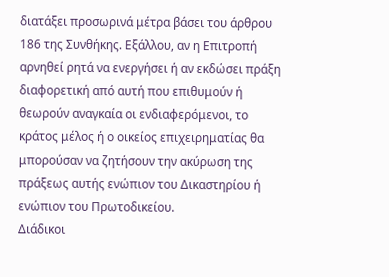διατάξει προσωρινά μέτρα βάσει του άρθρου 186 της Συνθήκης. Εξάλλου, αν η Επιτροπή αρνηθεί ρητά να ενεργήσει ή αν εκδώσει πράξη διαφορετική από αυτή που επιθυμούν ή θεωρούν αναγκαία οι ενδιαφερόμενοι, το κράτος μέλος ή ο οικείος επιχειρηματίας θα μπορούσαν να ζητήσουν την ακύρωση της πράξεως αυτής ενώπιον του Δικαστηρίου ή ενώπιον του Πρωτοδικείου.
Διάδικοι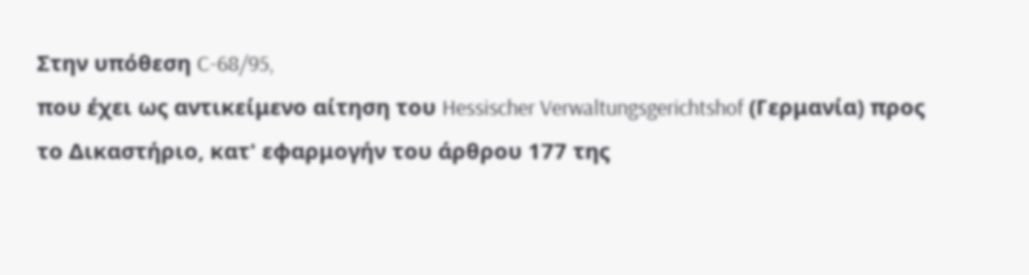Στην υπόθεση C-68/95,
που έχει ως αντικείμενο αίτηση του Hessischer Verwaltungsgerichtshof (Γερμανία) προς το Δικαστήριο, κατ' εφαρμογήν του άρθρου 177 της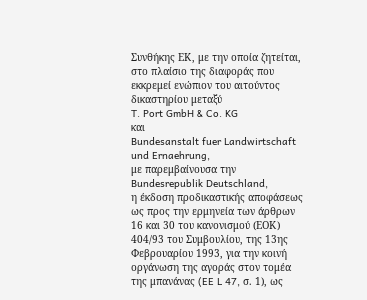Συνθήκης ΕΚ, με την οποία ζητείται, στο πλαίσιο της διαφοράς που εκκρεμεί ενώπιον του αιτούντος δικαστηρίου μεταξύ
T. Port GmbH & Co. KG
και
Bundesanstalt fuer Landwirtschaft und Ernaehrung,
με παρεμβαίνουσα την Bundesrepublik Deutschland,
η έκδοση προδικαστικής αποφάσεως ως προς την ερμηνεία των άρθρων 16 και 30 του κανονισμού (ΕΟΚ) 404/93 του Συμβουλίου, της 13ης Φεβρουαρίου 1993, για την κοινή οργάνωση της αγοράς στον τομέα της μπανάνας (EE L 47, σ. 1), ως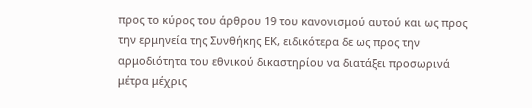προς το κύρος του άρθρου 19 του κανονισμού αυτού και ως προς την ερμηνεία της Συνθήκης ΕΚ, ειδικότερα δε ως προς την αρμοδιότητα του εθνικού δικαστηρίου να διατάξει προσωρινά μέτρα μέχρις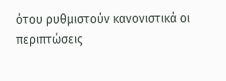ότου ρυθμιστούν κανονιστικά οι περιπτώσεις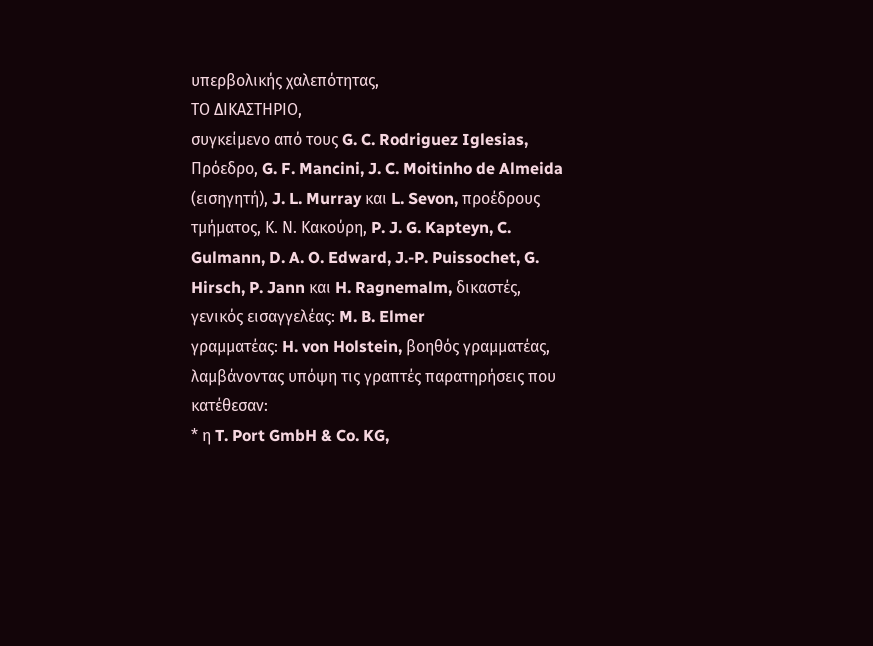υπερβολικής χαλεπότητας,
ΤΟ ΔΙΚΑΣΤΗΡΙΟ,
συγκείμενο από τους G. C. Rodriguez Iglesias, Πρόεδρο, G. F. Mancini, J. C. Moitinho de Almeida (εισηγητή), J. L. Murray και L. Sevon, προέδρους τμήματος, Κ. Ν. Κακούρη, P. J. G. Kapteyn, C. Gulmann, D. A. O. Edward, J.-P. Puissochet, G. Hirsch, P. Jann και H. Ragnemalm, δικαστές,
γενικός εισαγγελέας: M. B. Elmer
γραμματέας: H. von Holstein, βοηθός γραμματέας,
λαμβάνοντας υπόψη τις γραπτές παρατηρήσεις που κατέθεσαν:
* η T. Port GmbH & Co. KG,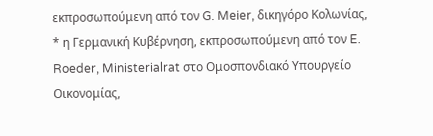εκπροσωπούμενη από τον G. Meier, δικηγόρο Κολωνίας,
* η Γερμανική Κυβέρνηση, εκπροσωπούμενη από τον E. Roeder, Ministerialrat στο Ομοσπονδιακό Υπουργείο Οικονομίας,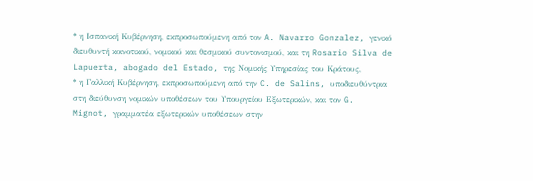* η Ισπανική Κυβέρνηση, εκπροσωπούμενη από τον A. Navarro Gonzalez, γενικό διευθυντή κοινοτικού, νομικού και θεσμικού συντονισμού, και τη Rosario Silva de Lapuerta, abogado del Estado, της Νομικής Υπηρεσίας του Κράτους,
* η Γαλλική Κυβέρνηση, εκπροσωπούμενη από την C. de Salins, υποδιευθύντρια στη διεύθυνση νομικών υποθέσεων του Υπουργείου Εξωτερικών, και τον G. Mignot, γραμματέα εξωτερικών υποθέσεων στην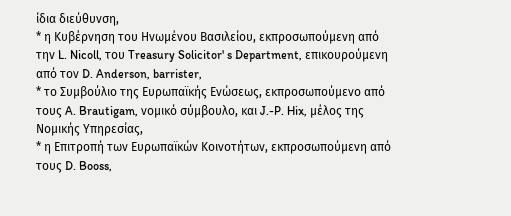ίδια διεύθυνση,
* η Κυβέρνηση του Ηνωμένου Βασιλείου, εκπροσωπούμενη από την L. Nicoll, του Treasury Solicitor' s Department, επικουρούμενη από τον D. Anderson, barrister,
* το Συμβούλιο της Ευρωπαϊκής Ενώσεως, εκπροσωπούμενο από τους A. Brautigam, νομικό σύμβουλο, και J.-P. Hix, μέλος της Νομικής Υπηρεσίας,
* η Επιτροπή των Ευρωπαϊκών Κοινοτήτων, εκπροσωπούμενη από τους D. Booss,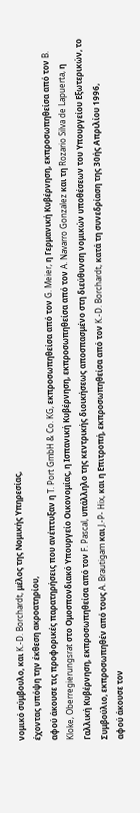νομικό σύμβουλο, και K.-D. Borchardt, μέλος της Νομικής Υπηρεσίας,
έχοντας υπόψη την έκθεση ακροατηρίου,
αφού άκουσε τις προφορικές παρατηρήσεις που ανέπτυξαν η T. Port GmbH & Co. KG, εκπροσωπηθείσα από τον G. Meier, η Γερμανική Κυβέρνηση, εκπροσωπηθείσα από τον B. Kloke, Oberregierungsrat στο Ομοσπονδιακό Υπουργείο Οικονομίας, η Ισπανική Κυβέρνηση, εκπροσωπηθείσα από τον A. Navarro Gonzalez και τη Rozario Silva de Lapuerta, η Γαλλική Κυβέρνηση, εκπροσωπηθείσα από τον F. Pascal, υπάλληλο της κεντρικής διοικήσεως αποσπασμένο στη διεύθυνση νομικών υποθέσεων του Υπουργείου Εξωτερικών, το Συμβούλιο, εκπροσωπηθέν από τους A. Brautigam και J.-P- Hix, και η Επιτροπή, εκπροσωπηθείσα από τον K.-D. Borchardt, κατά τη συνεδρίαση της 30ής Απριλίου 1996,
αφού άκουσε τον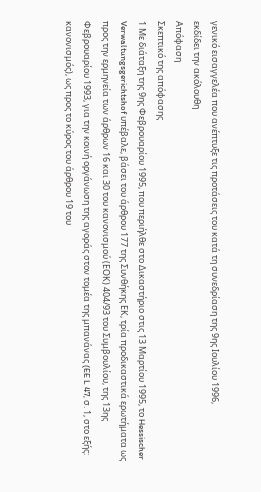γενικό εισαγγελέα που ανέπτυξε τις προτάσεις του κατά τη συνεδρίαση της 9ης Ιουλίου 1996,
εκδίδει την ακόλουθη
Απόφαση
Σκεπτικό της απόφασης
1 Με διάταξη της 9ης Φεβρουαρίου 1995, που περιήλθε στο Δικαστήριο στις 13 Μαρτίου 1995, το Hessischer Verwaltungsgerichtshof υπέβαλε, βάσει του άρθρου 177 της Συνθήκης ΕΚ, τρία προδικαστικά ερωτήματα ως προς την ερμηνεία των άρθρων 16 και 30 του κανονισμού (ΕΟΚ) 404/93 του Συμβουλίου, της 13ης Φεβρουαρίου 1993, για την κοινή οργάνωση της αγοράς στον τομέα της μπανάνας (EE L 47, σ. 1, στο εξής: κανονισμός), ως προς το κύρος του άρθρου 19 του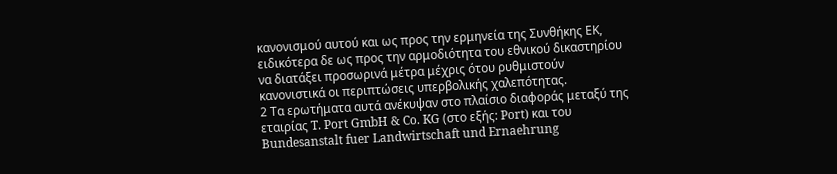κανονισμού αυτού και ως προς την ερμηνεία της Συνθήκης ΕΚ, ειδικότερα δε ως προς την αρμοδιότητα του εθνικού δικαστηρίου να διατάξει προσωρινά μέτρα μέχρις ότου ρυθμιστούν κανονιστικά οι περιπτώσεις υπερβολικής χαλεπότητας.
2 Τα ερωτήματα αυτά ανέκυψαν στο πλαίσιο διαφοράς μεταξύ της εταιρίας T. Port GmbH & Co. KG (στο εξής: Port) και του Bundesanstalt fuer Landwirtschaft und Ernaehrung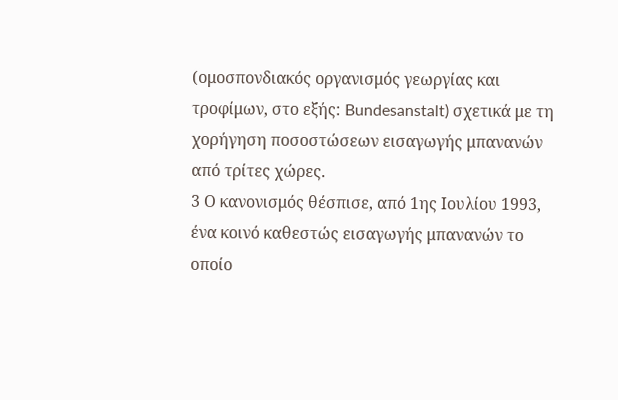(ομοσπονδιακός οργανισμός γεωργίας και τροφίμων, στο εξής: Bundesanstalt) σχετικά με τη χορήγηση ποσοστώσεων εισαγωγής μπανανών από τρίτες χώρες.
3 Ο κανονισμός θέσπισε, από 1ης Ιουλίου 1993, ένα κοινό καθεστώς εισαγωγής μπανανών το οποίο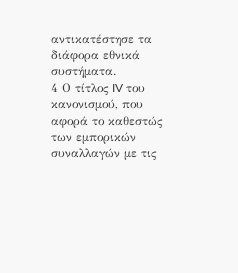αντικατέστησε τα διάφορα εθνικά συστήματα.
4 Ο τίτλος IV του κανονισμού, που αφορά το καθεστώς των εμπορικών συναλλαγών με τις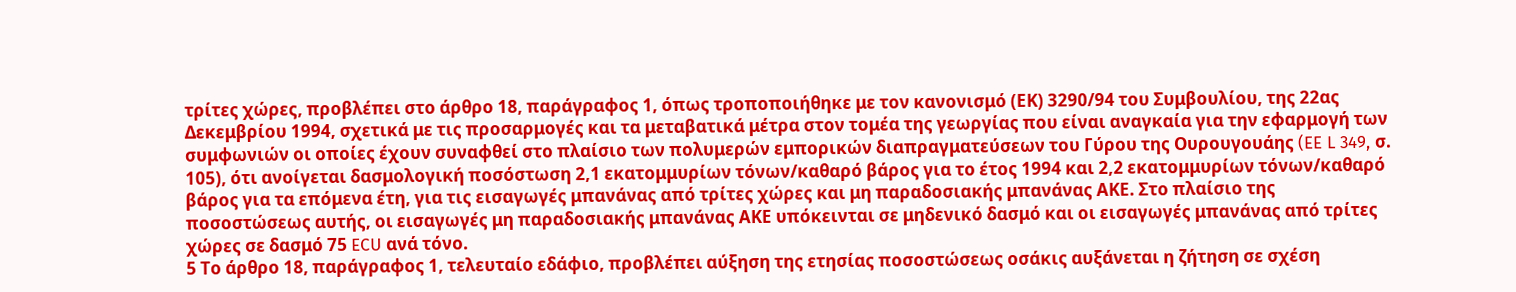τρίτες χώρες, προβλέπει στο άρθρο 18, παράγραφος 1, όπως τροποποιήθηκε με τον κανονισμό (ΕΚ) 3290/94 του Συμβουλίου, της 22ας Δεκεμβρίου 1994, σχετικά με τις προσαρμογές και τα μεταβατικά μέτρα στον τομέα της γεωργίας που είναι αναγκαία για την εφαρμογή των συμφωνιών οι οποίες έχουν συναφθεί στο πλαίσιο των πολυμερών εμπορικών διαπραγματεύσεων του Γύρου της Ουρουγουάης (EE L 349, σ. 105), ότι ανοίγεται δασμολογική ποσόστωση 2,1 εκατομμυρίων τόνων/καθαρό βάρος για το έτος 1994 και 2,2 εκατομμυρίων τόνων/καθαρό βάρος για τα επόμενα έτη, για τις εισαγωγές μπανάνας από τρίτες χώρες και μη παραδοσιακής μπανάνας ΑΚΕ. Στο πλαίσιο της ποσοστώσεως αυτής, οι εισαγωγές μη παραδοσιακής μπανάνας ΑΚΕ υπόκεινται σε μηδενικό δασμό και οι εισαγωγές μπανάνας από τρίτες χώρες σε δασμό 75 ECU ανά τόνο.
5 Το άρθρο 18, παράγραφος 1, τελευταίο εδάφιο, προβλέπει αύξηση της ετησίας ποσοστώσεως οσάκις αυξάνεται η ζήτηση σε σχέση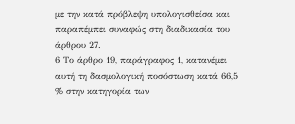με την κατά πρόβλεψη υπολογισθείσα και παραπέμπει συναφώς στη διαδικασία του άρθρου 27.
6 Το άρθρο 19, παράγραφος 1, κατανέμει αυτή τη δασμολογική ποσόστωση κατά 66,5 % στην κατηγορία των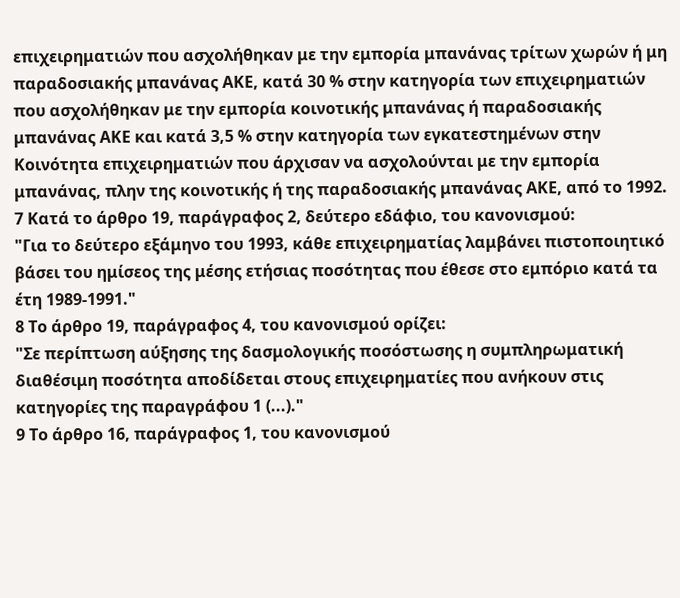επιχειρηματιών που ασχολήθηκαν με την εμπορία μπανάνας τρίτων χωρών ή μη παραδοσιακής μπανάνας ΑΚΕ, κατά 30 % στην κατηγορία των επιχειρηματιών που ασχολήθηκαν με την εμπορία κοινοτικής μπανάνας ή παραδοσιακής μπανάνας ΑΚΕ και κατά 3,5 % στην κατηγορία των εγκατεστημένων στην Κοινότητα επιχειρηματιών που άρχισαν να ασχολούνται με την εμπορία μπανάνας, πλην της κοινοτικής ή της παραδοσιακής μπανάνας ΑΚΕ, από το 1992.
7 Κατά το άρθρο 19, παράγραφος 2, δεύτερο εδάφιο, του κανονισμού:
"Για το δεύτερο εξάμηνο του 1993, κάθε επιχειρηματίας λαμβάνει πιστοποιητικό βάσει του ημίσεος της μέσης ετήσιας ποσότητας που έθεσε στο εμπόριο κατά τα έτη 1989-1991."
8 Το άρθρο 19, παράγραφος 4, του κανονισμού ορίζει:
"Σε περίπτωση αύξησης της δασμολογικής ποσόστωσης η συμπληρωματική διαθέσιμη ποσότητα αποδίδεται στους επιχειρηματίες που ανήκουν στις κατηγορίες της παραγράφου 1 (...)."
9 Το άρθρο 16, παράγραφος 1, του κανονισμού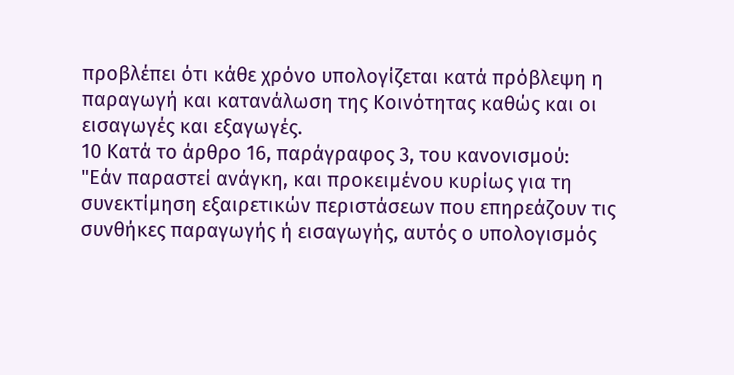προβλέπει ότι κάθε χρόνο υπολογίζεται κατά πρόβλεψη η παραγωγή και κατανάλωση της Κοινότητας καθώς και οι εισαγωγές και εξαγωγές.
10 Κατά το άρθρο 16, παράγραφος 3, του κανονισμού:
"Εάν παραστεί ανάγκη, και προκειμένου κυρίως για τη συνεκτίμηση εξαιρετικών περιστάσεων που επηρεάζουν τις συνθήκες παραγωγής ή εισαγωγής, αυτός ο υπολογισμός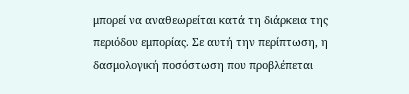μπορεί να αναθεωρείται κατά τη διάρκεια της περιόδου εμπορίας. Σε αυτή την περίπτωση, η δασμολογική ποσόστωση που προβλέπεται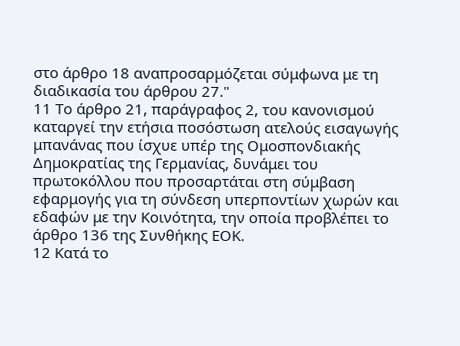στο άρθρο 18 αναπροσαρμόζεται σύμφωνα με τη διαδικασία του άρθρου 27."
11 Το άρθρο 21, παράγραφος 2, του κανονισμού καταργεί την ετήσια ποσόστωση ατελούς εισαγωγής μπανάνας που ίσχυε υπέρ της Ομοσπονδιακής Δημοκρατίας της Γερμανίας, δυνάμει του πρωτοκόλλου που προσαρτάται στη σύμβαση εφαρμογής για τη σύνδεση υπερποντίων χωρών και εδαφών με την Κοινότητα, την οποία προβλέπει το άρθρο 136 της Συνθήκης ΕΟΚ.
12 Κατά το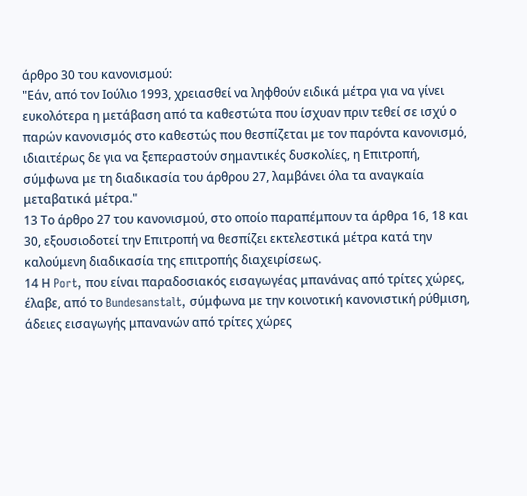άρθρο 30 του κανονισμού:
"Εάν, από τον Ιούλιο 1993, χρειασθεί να ληφθούν ειδικά μέτρα για να γίνει ευκολότερα η μετάβαση από τα καθεστώτα που ίσχυαν πριν τεθεί σε ισχύ ο παρών κανονισμός στο καθεστώς που θεσπίζεται με τον παρόντα κανονισμό, ιδιαιτέρως δε για να ξεπεραστούν σημαντικές δυσκολίες, η Επιτροπή, σύμφωνα με τη διαδικασία του άρθρου 27, λαμβάνει όλα τα αναγκαία μεταβατικά μέτρα."
13 Το άρθρο 27 του κανονισμού, στο οποίο παραπέμπουν τα άρθρα 16, 18 και 30, εξουσιοδοτεί την Επιτροπή να θεσπίζει εκτελεστικά μέτρα κατά την καλούμενη διαδικασία της επιτροπής διαχειρίσεως.
14 Η Port, που είναι παραδοσιακός εισαγωγέας μπανάνας από τρίτες χώρες, έλαβε, από το Bundesanstalt, σύμφωνα με την κοινοτική κανονιστική ρύθμιση, άδειες εισαγωγής μπανανών από τρίτες χώρες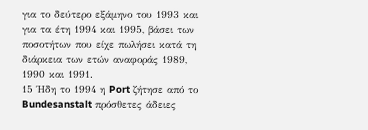για το δεύτερο εξάμηνο του 1993 και για τα έτη 1994 και 1995, βάσει των ποσοτήτων που είχε πωλήσει κατά τη διάρκεια των ετών αναφοράς 1989, 1990 και 1991.
15 Ήδη το 1994 η Port ζήτησε από το Bundesanstalt πρόσθετες άδειες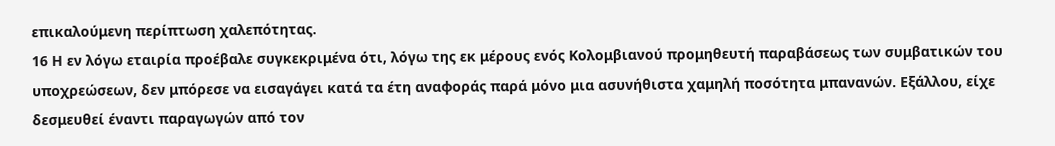επικαλούμενη περίπτωση χαλεπότητας.
16 Η εν λόγω εταιρία προέβαλε συγκεκριμένα ότι, λόγω της εκ μέρους ενός Κολομβιανού προμηθευτή παραβάσεως των συμβατικών του υποχρεώσεων, δεν μπόρεσε να εισαγάγει κατά τα έτη αναφοράς παρά μόνο μια ασυνήθιστα χαμηλή ποσότητα μπανανών. Εξάλλου, είχε δεσμευθεί έναντι παραγωγών από τον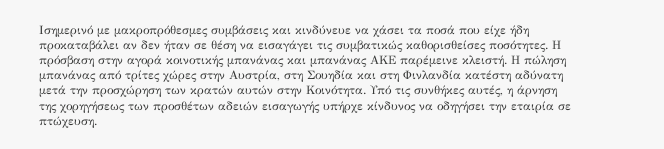Ισημερινό με μακροπρόθεσμες συμβάσεις και κινδύνευε να χάσει τα ποσά που είχε ήδη προκαταβάλει αν δεν ήταν σε θέση να εισαγάγει τις συμβατικώς καθορισθείσες ποσότητες. Η πρόσβαση στην αγορά κοινοτικής μπανάνας και μπανάνας ΑΚΕ παρέμεινε κλειστή. Η πώληση μπανάνας από τρίτες χώρες στην Αυστρία, στη Σουηδία και στη Φινλανδία κατέστη αδύνατη μετά την προσχώρηση των κρατών αυτών στην Κοινότητα. Υπό τις συνθήκες αυτές, η άρνηση της χορηγήσεως των προσθέτων αδειών εισαγωγής υπήρχε κίνδυνος να οδηγήσει την εταιρία σε πτώχευση.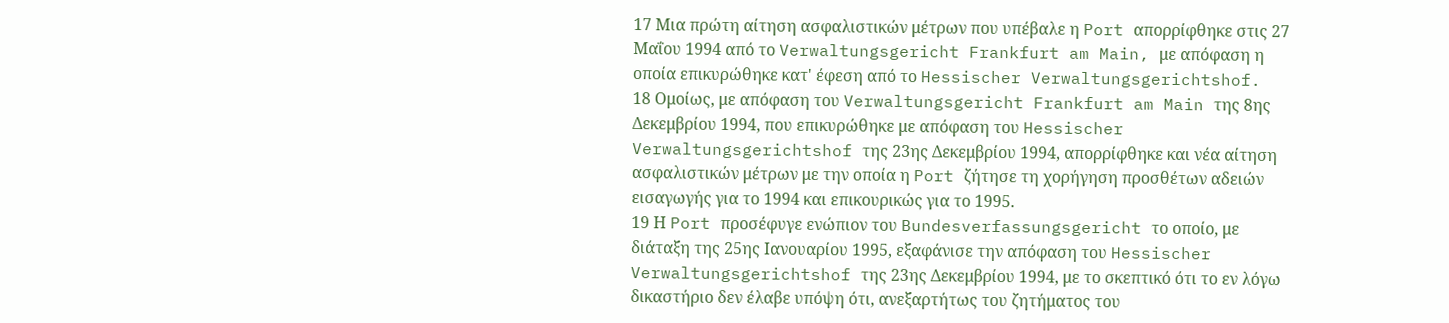17 Μια πρώτη αίτηση ασφαλιστικών μέτρων που υπέβαλε η Port απορρίφθηκε στις 27 Μαΐου 1994 από το Verwaltungsgericht Frankfurt am Main, με απόφαση η οποία επικυρώθηκε κατ' έφεση από το Hessischer Verwaltungsgerichtshof.
18 Ομοίως, με απόφαση του Verwaltungsgericht Frankfurt am Main της 8ης Δεκεμβρίου 1994, που επικυρώθηκε με απόφαση του Hessischer Verwaltungsgerichtshof της 23ης Δεκεμβρίου 1994, απορρίφθηκε και νέα αίτηση ασφαλιστικών μέτρων με την οποία η Port ζήτησε τη χορήγηση προσθέτων αδειών εισαγωγής για το 1994 και επικουρικώς για το 1995.
19 Η Port προσέφυγε ενώπιον του Bundesverfassungsgericht το οποίο, με διάταξη της 25ης Ιανουαρίου 1995, εξαφάνισε την απόφαση του Hessischer Verwaltungsgerichtshof της 23ης Δεκεμβρίου 1994, με το σκεπτικό ότι το εν λόγω δικαστήριο δεν έλαβε υπόψη ότι, ανεξαρτήτως του ζητήματος του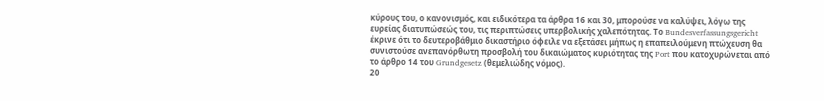κύρους του, ο κανονισμός, και ειδικότερα τα άρθρα 16 και 30, μπορούσε να καλύψει, λόγω της ευρείας διατυπώσεώς του, τις περιπτώσεις υπερβολικής χαλεπότητας. Το Bundesverfassungsgericht έκρινε ότι το δευτεροβάθμιο δικαστήριο όφειλε να εξετάσει μήπως η επαπειλούμενη πτώχευση θα συνιστούσε ανεπανόρθωτη προσβολή του δικαιώματος κυριότητας της Port που κατοχυρώνεται από το άρθρο 14 του Grundgesetz (θεμελιώδης νόμος).
20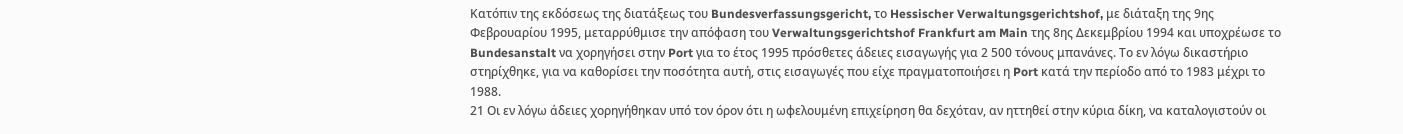Κατόπιν της εκδόσεως της διατάξεως του Bundesverfassungsgericht, το Hessischer Verwaltungsgerichtshof, με διάταξη της 9ης Φεβρουαρίου 1995, μεταρρύθμισε την απόφαση του Verwaltungsgerichtshof Frankfurt am Main της 8ης Δεκεμβρίου 1994 και υποχρέωσε το Bundesanstalt να χορηγήσει στην Port για το έτος 1995 πρόσθετες άδειες εισαγωγής για 2 500 τόνους μπανάνες. Το εν λόγω δικαστήριο στηρίχθηκε, για να καθορίσει την ποσότητα αυτή, στις εισαγωγές που είχε πραγματοποιήσει η Port κατά την περίοδο από το 1983 μέχρι το 1988.
21 Οι εν λόγω άδειες χορηγήθηκαν υπό τον όρον ότι η ωφελουμένη επιχείρηση θα δεχόταν, αν ηττηθεί στην κύρια δίκη, να καταλογιστούν οι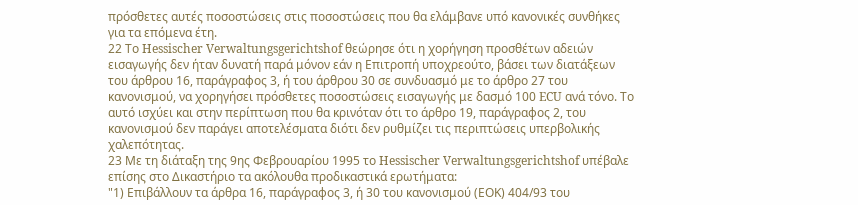πρόσθετες αυτές ποσοστώσεις στις ποσοστώσεις που θα ελάμβανε υπό κανονικές συνθήκες για τα επόμενα έτη.
22 Το Hessischer Verwaltungsgerichtshof θεώρησε ότι η χορήγηση προσθέτων αδειών εισαγωγής δεν ήταν δυνατή παρά μόνον εάν η Επιτροπή υποχρεούτο, βάσει των διατάξεων του άρθρου 16, παράγραφος 3, ή του άρθρου 30 σε συνδυασμό με το άρθρο 27 του κανονισμού, να χορηγήσει πρόσθετες ποσοστώσεις εισαγωγής με δασμό 100 ECU ανά τόνο. Το αυτό ισχύει και στην περίπτωση που θα κρινόταν ότι το άρθρο 19, παράγραφος 2, του κανονισμού δεν παράγει αποτελέσματα διότι δεν ρυθμίζει τις περιπτώσεις υπερβολικής χαλεπότητας.
23 Με τη διάταξη της 9ης Φεβρουαρίου 1995 το Hessischer Verwaltungsgerichtshof υπέβαλε επίσης στο Δικαστήριο τα ακόλουθα προδικαστικά ερωτήματα:
"1) Επιβάλλουν τα άρθρα 16, παράγραφος 3, ή 30 του κανονισμού (ΕΟΚ) 404/93 του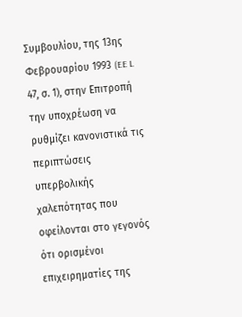Συμβουλίου, της 13ης Φεβρουαρίου 1993 (EE L 47, σ. 1), στην Επιτροπή την υποχρέωση να ρυθμίζει κανονιστικά τις περιπτώσεις υπερβολικής χαλεπότητας που οφείλονται στο γεγονός ότι ορισμένοι επιχειρηματίες της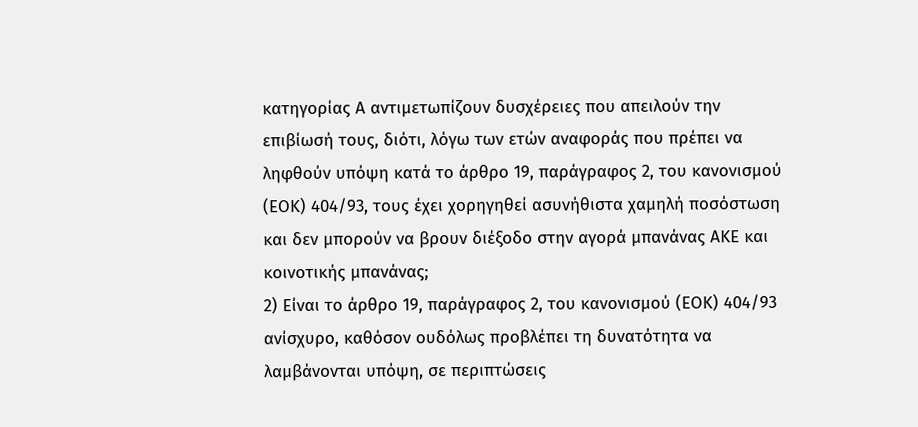κατηγορίας Α αντιμετωπίζουν δυσχέρειες που απειλούν την επιβίωσή τους, διότι, λόγω των ετών αναφοράς που πρέπει να ληφθούν υπόψη κατά το άρθρο 19, παράγραφος 2, του κανονισμού (ΕΟΚ) 404/93, τους έχει χορηγηθεί ασυνήθιστα χαμηλή ποσόστωση και δεν μπορούν να βρουν διέξοδο στην αγορά μπανάνας ΑΚΕ και κοινοτικής μπανάνας;
2) Είναι το άρθρο 19, παράγραφος 2, του κανονισμού (ΕΟΚ) 404/93 ανίσχυρο, καθόσον ουδόλως προβλέπει τη δυνατότητα να λαμβάνονται υπόψη, σε περιπτώσεις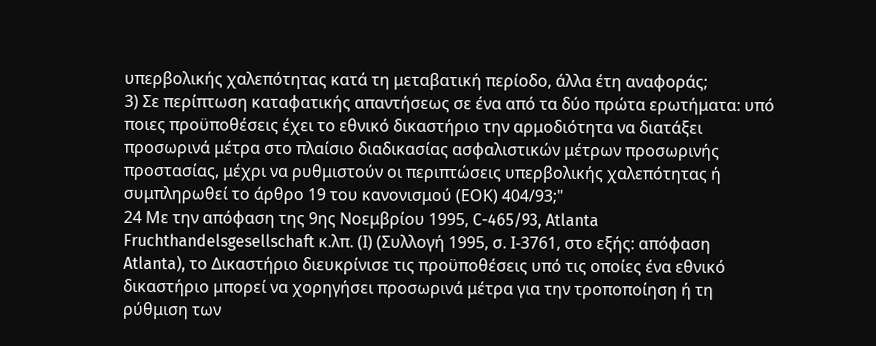υπερβολικής χαλεπότητας κατά τη μεταβατική περίοδο, άλλα έτη αναφοράς;
3) Σε περίπτωση καταφατικής απαντήσεως σε ένα από τα δύο πρώτα ερωτήματα: υπό ποιες προϋποθέσεις έχει το εθνικό δικαστήριο την αρμοδιότητα να διατάξει προσωρινά μέτρα στο πλαίσιο διαδικασίας ασφαλιστικών μέτρων προσωρινής προστασίας, μέχρι να ρυθμιστούν οι περιπτώσεις υπερβολικής χαλεπότητας ή συμπληρωθεί το άρθρο 19 του κανονισμού (ΕΟΚ) 404/93;"
24 Με την απόφαση της 9ης Νοεμβρίου 1995, C-465/93, Atlanta Fruchthandelsgesellschaft κ.λπ. (Ι) (Συλλογή 1995, σ. Ι-3761, στο εξής: απόφαση Atlanta), το Δικαστήριο διευκρίνισε τις προϋποθέσεις υπό τις οποίες ένα εθνικό δικαστήριο μπορεί να χορηγήσει προσωρινά μέτρα για την τροποποίηση ή τη ρύθμιση των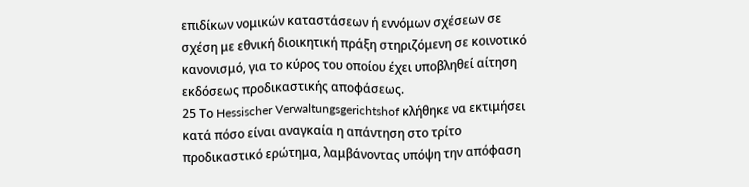επιδίκων νομικών καταστάσεων ή εννόμων σχέσεων σε σχέση με εθνική διοικητική πράξη στηριζόμενη σε κοινοτικό κανονισμό, για το κύρος του οποίου έχει υποβληθεί αίτηση εκδόσεως προδικαστικής αποφάσεως.
25 Το Hessischer Verwaltungsgerichtshof κλήθηκε να εκτιμήσει κατά πόσο είναι αναγκαία η απάντηση στο τρίτο προδικαστικό ερώτημα, λαμβάνοντας υπόψη την απόφαση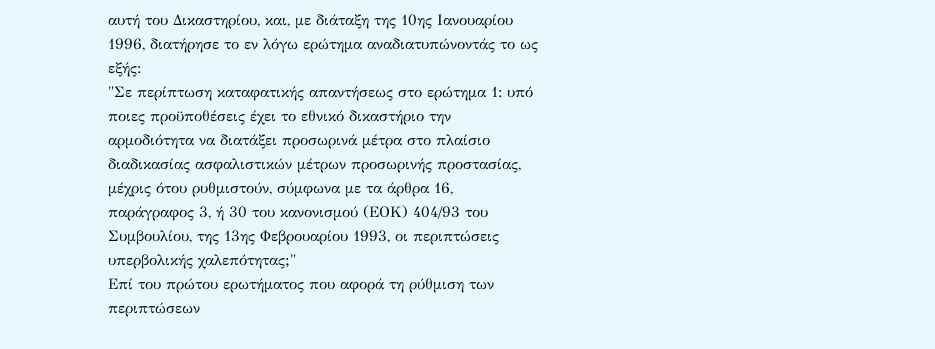αυτή του Δικαστηρίου, και, με διάταξη της 10ης Ιανουαρίου 1996, διατήρησε το εν λόγω ερώτημα αναδιατυπώνοντάς το ως εξής:
"Σε περίπτωση καταφατικής απαντήσεως στο ερώτημα 1: υπό ποιες προϋποθέσεις έχει το εθνικό δικαστήριο την αρμοδιότητα να διατάξει προσωρινά μέτρα στο πλαίσιο διαδικασίας ασφαλιστικών μέτρων προσωρινής προστασίας, μέχρις ότου ρυθμιστούν, σύμφωνα με τα άρθρα 16, παράγραφος 3, ή 30 του κανονισμού (ΕΟΚ) 404/93 του Συμβουλίου, της 13ης Φεβρουαρίου 1993, οι περιπτώσεις υπερβολικής χαλεπότητας;"
Επί του πρώτου ερωτήματος που αφορά τη ρύθμιση των περιπτώσεων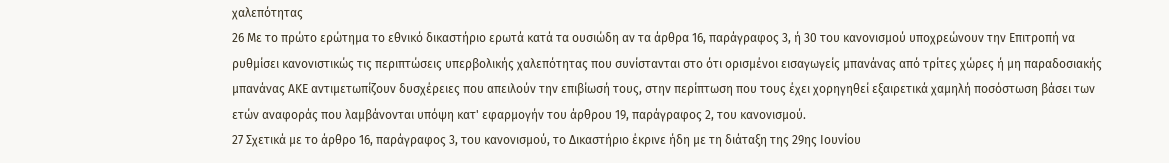χαλεπότητας
26 Με το πρώτο ερώτημα το εθνικό δικαστήριο ερωτά κατά τα ουσιώδη αν τα άρθρα 16, παράγραφος 3, ή 30 του κανονισμού υποχρεώνουν την Επιτροπή να ρυθμίσει κανονιστικώς τις περιπτώσεις υπερβολικής χαλεπότητας που συνίστανται στο ότι ορισμένοι εισαγωγείς μπανάνας από τρίτες χώρες ή μη παραδοσιακής μπανάνας ΑΚΕ αντιμετωπίζουν δυσχέρειες που απειλούν την επιβίωσή τους, στην περίπτωση που τους έχει χορηγηθεί εξαιρετικά χαμηλή ποσόστωση βάσει των ετών αναφοράς που λαμβάνονται υπόψη κατ' εφαρμογήν του άρθρου 19, παράγραφος 2, του κανονισμού.
27 Σχετικά με το άρθρο 16, παράγραφος 3, του κανονισμού, το Δικαστήριο έκρινε ήδη με τη διάταξη της 29ης Ιουνίου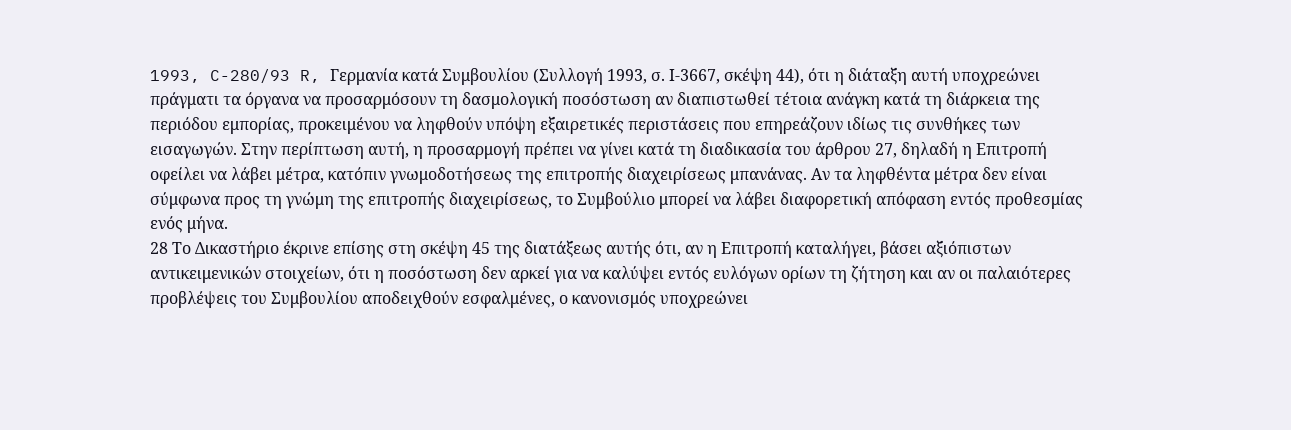1993, C-280/93 R, Γερμανία κατά Συμβουλίου (Συλλογή 1993, σ. Ι-3667, σκέψη 44), ότι η διάταξη αυτή υποχρεώνει πράγματι τα όργανα να προσαρμόσουν τη δασμολογική ποσόστωση αν διαπιστωθεί τέτοια ανάγκη κατά τη διάρκεια της περιόδου εμπορίας, προκειμένου να ληφθούν υπόψη εξαιρετικές περιστάσεις που επηρεάζουν ιδίως τις συνθήκες των εισαγωγών. Στην περίπτωση αυτή, η προσαρμογή πρέπει να γίνει κατά τη διαδικασία του άρθρου 27, δηλαδή η Επιτροπή οφείλει να λάβει μέτρα, κατόπιν γνωμοδοτήσεως της επιτροπής διαχειρίσεως μπανάνας. Αν τα ληφθέντα μέτρα δεν είναι σύμφωνα προς τη γνώμη της επιτροπής διαχειρίσεως, το Συμβούλιο μπορεί να λάβει διαφορετική απόφαση εντός προθεσμίας ενός μήνα.
28 Το Δικαστήριο έκρινε επίσης στη σκέψη 45 της διατάξεως αυτής ότι, αν η Επιτροπή καταλήγει, βάσει αξιόπιστων αντικειμενικών στοιχείων, ότι η ποσόστωση δεν αρκεί για να καλύψει εντός ευλόγων ορίων τη ζήτηση και αν οι παλαιότερες προβλέψεις του Συμβουλίου αποδειχθούν εσφαλμένες, ο κανονισμός υποχρεώνει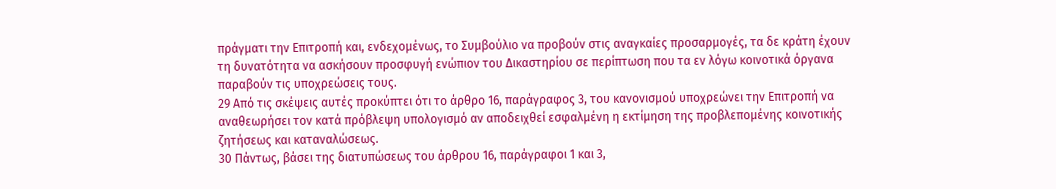πράγματι την Επιτροπή και, ενδεχομένως, το Συμβούλιο να προβούν στις αναγκαίες προσαρμογές, τα δε κράτη έχουν τη δυνατότητα να ασκήσουν προσφυγή ενώπιον του Δικαστηρίου σε περίπτωση που τα εν λόγω κοινοτικά όργανα παραβούν τις υποχρεώσεις τους.
29 Από τις σκέψεις αυτές προκύπτει ότι το άρθρο 16, παράγραφος 3, του κανονισμού υποχρεώνει την Επιτροπή να αναθεωρήσει τον κατά πρόβλεψη υπολογισμό αν αποδειχθεί εσφαλμένη η εκτίμηση της προβλεπομένης κοινοτικής ζητήσεως και καταναλώσεως.
30 Πάντως, βάσει της διατυπώσεως του άρθρου 16, παράγραφοι 1 και 3,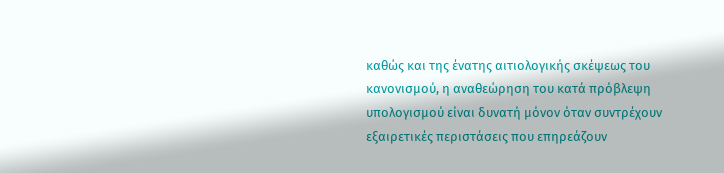καθώς και της ένατης αιτιολογικής σκέψεως του κανονισμού, η αναθεώρηση του κατά πρόβλεψη υπολογισμού είναι δυνατή μόνον όταν συντρέχουν εξαιρετικές περιστάσεις που επηρεάζουν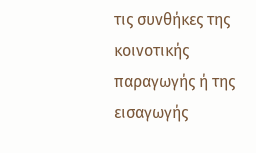τις συνθήκες της κοινοτικής παραγωγής ή της εισαγωγής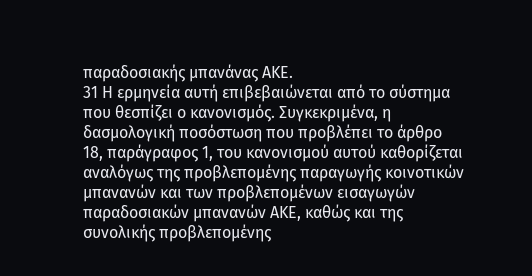παραδοσιακής μπανάνας ΑΚΕ.
31 Η ερμηνεία αυτή επιβεβαιώνεται από το σύστημα που θεσπίζει ο κανονισμός. Συγκεκριμένα, η δασμολογική ποσόστωση που προβλέπει το άρθρο 18, παράγραφος 1, του κανονισμού αυτού καθορίζεται αναλόγως της προβλεπομένης παραγωγής κοινοτικών μπανανών και των προβλεπομένων εισαγωγών παραδοσιακών μπανανών ΑΚΕ, καθώς και της συνολικής προβλεπομένης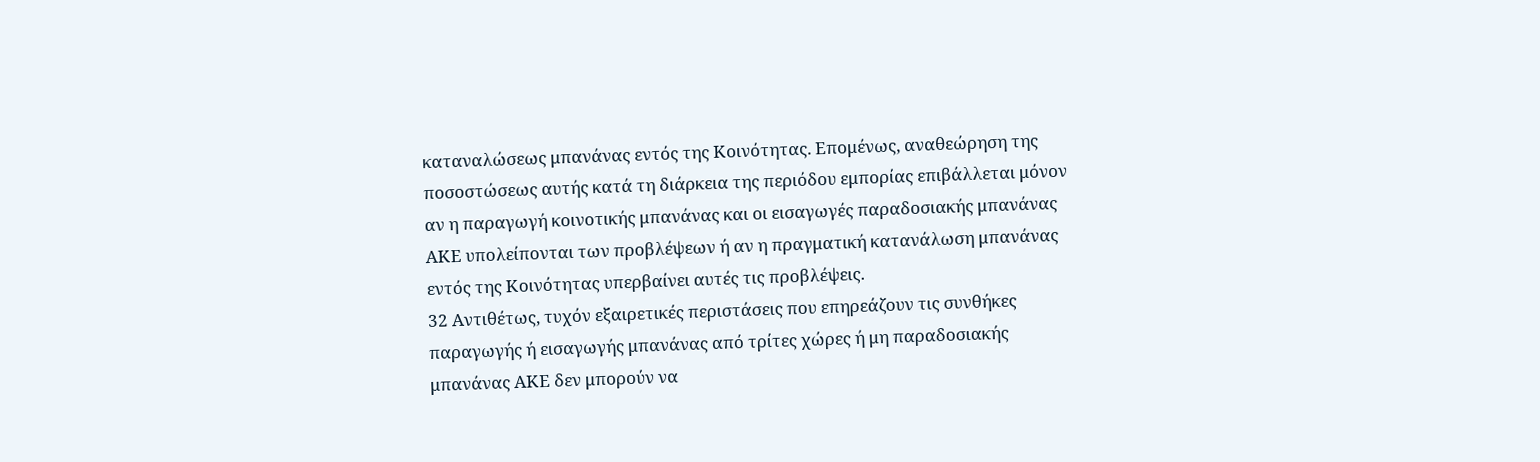καταναλώσεως μπανάνας εντός της Κοινότητας. Επομένως, αναθεώρηση της ποσοστώσεως αυτής κατά τη διάρκεια της περιόδου εμπορίας επιβάλλεται μόνον αν η παραγωγή κοινοτικής μπανάνας και οι εισαγωγές παραδοσιακής μπανάνας ΑΚΕ υπολείπονται των προβλέψεων ή αν η πραγματική κατανάλωση μπανάνας εντός της Κοινότητας υπερβαίνει αυτές τις προβλέψεις.
32 Αντιθέτως, τυχόν εξαιρετικές περιστάσεις που επηρεάζουν τις συνθήκες παραγωγής ή εισαγωγής μπανάνας από τρίτες χώρες ή μη παραδοσιακής μπανάνας ΑΚΕ δεν μπορούν να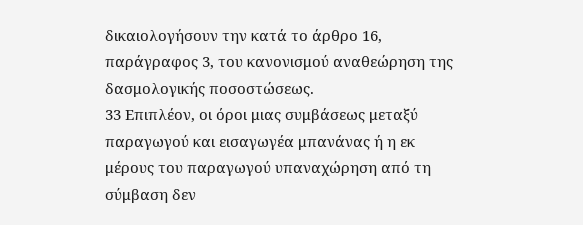δικαιολογήσουν την κατά το άρθρο 16, παράγραφος 3, του κανονισμού αναθεώρηση της δασμολογικής ποσοστώσεως.
33 Επιπλέον, οι όροι μιας συμβάσεως μεταξύ παραγωγού και εισαγωγέα μπανάνας ή η εκ μέρους του παραγωγού υπαναχώρηση από τη σύμβαση δεν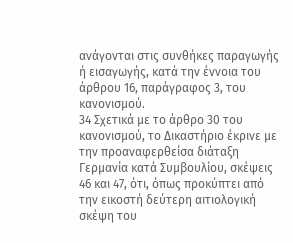ανάγονται στις συνθήκες παραγωγής ή εισαγωγής, κατά την έννοια του άρθρου 16, παράγραφος 3, του κανονισμού.
34 Σχετικά με το άρθρο 30 του κανονισμού, το Δικαστήριο έκρινε με την προαναφερθείσα διάταξη Γερμανία κατά Συμβουλίου, σκέψεις 46 και 47, ότι, όπως προκύπτει από την εικοστή δεύτερη αιτιολογική σκέψη του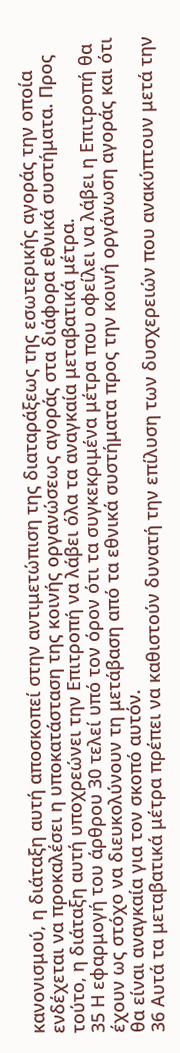κανονισμού, η διάταξη αυτή αποσκοπεί στην αντιμετώπιση της διαταράξεως της εσωτερικής αγοράς την οποία ενδέχεται να προκαλέσει η υποκατάσταση της κοινής οργανώσεως αγοράς στα διάφορα εθνικά συστήματα. Προς τούτο, η διάταξη αυτή υποχρεώνει την Επιτροπή να λάβει όλα τα αναγκαία μεταβατικά μέτρα.
35 Η εφαρμογή του άρθρου 30 τελεί υπό τον όρον ότι τα συγκεκριμένα μέτρα που οφείλει να λάβει η Επιτροπή θα έχουν ως στόχο να διευκολύνουν τη μετάβαση από τα εθνικά συστήματα προς την κοινή οργάνωση αγοράς και ότι θα είναι αναγκαία για τον σκοπό αυτόν.
36 Αυτά τα μεταβατικά μέτρα πρέπει να καθιστούν δυνατή την επίλυση των δυσχερειών που ανακύπτουν μετά την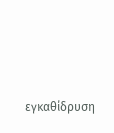εγκαθίδρυση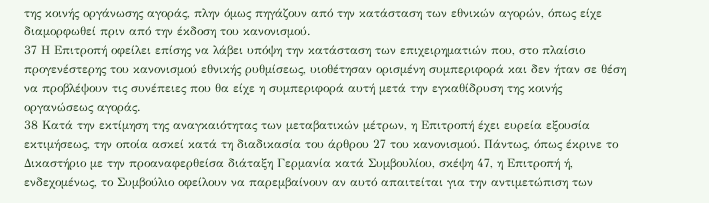της κοινής οργάνωσης αγοράς, πλην όμως πηγάζουν από την κατάσταση των εθνικών αγορών, όπως είχε διαμορφωθεί πριν από την έκδοση του κανονισμού.
37 Η Επιτροπή οφείλει επίσης να λάβει υπόψη την κατάσταση των επιχειρηματιών που, στο πλαίσιο προγενέστερης του κανονισμού εθνικής ρυθμίσεως, υιοθέτησαν ορισμένη συμπεριφορά και δεν ήταν σε θέση να προβλέψουν τις συνέπειες που θα είχε η συμπεριφορά αυτή μετά την εγκαθίδρυση της κοινής οργανώσεως αγοράς.
38 Κατά την εκτίμηση της αναγκαιότητας των μεταβατικών μέτρων, η Επιτροπή έχει ευρεία εξουσία εκτιμήσεως, την οποία ασκεί κατά τη διαδικασία του άρθρου 27 του κανονισμού. Πάντως, όπως έκρινε το Δικαστήριο με την προαναφερθείσα διάταξη Γερμανία κατά Συμβουλίου, σκέψη 47, η Επιτροπή ή, ενδεχομένως, το Συμβούλιο οφείλουν να παρεμβαίνουν αν αυτό απαιτείται για την αντιμετώπιση των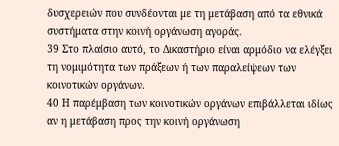δυσχερειών που συνδέονται με τη μετάβαση από τα εθνικά συστήματα στην κοινή οργάνωση αγοράς.
39 Στο πλαίσιο αυτό, το Δικαστήριο είναι αρμόδιο να ελέγξει τη νομιμότητα των πράξεων ή των παραλείψεων των κοινοτικών οργάνων.
40 Η παρέμβαση των κοινοτικών οργάνων επιβάλλεται ιδίως αν η μετάβαση προς την κοινή οργάνωση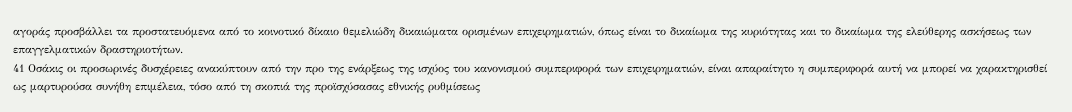αγοράς προσβάλλει τα προστατευόμενα από το κοινοτικό δίκαιο θεμελιώδη δικαιώματα ορισμένων επιχειρηματιών, όπως είναι το δικαίωμα της κυριότητας και το δικαίωμα της ελεύθερης ασκήσεως των επαγγελματικών δραστηριοτήτων.
41 Οσάκις οι προσωρινές δυσχέρειες ανακύπτουν από την προ της ενάρξεως της ισχύος του κανονισμού συμπεριφορά των επιχειρηματιών, είναι απαραίτητο η συμπεριφορά αυτή να μπορεί να χαρακτηρισθεί ως μαρτυρούσα συνήθη επιμέλεια, τόσο από τη σκοπιά της προϊσχύσασας εθνικής ρυθμίσεως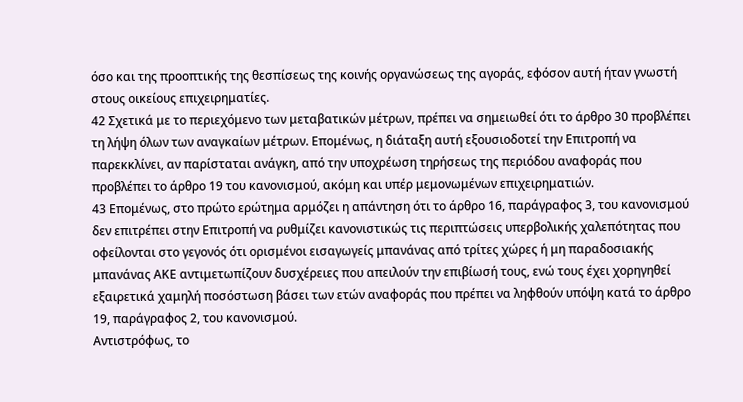όσο και της προοπτικής της θεσπίσεως της κοινής οργανώσεως της αγοράς, εφόσον αυτή ήταν γνωστή στους οικείους επιχειρηματίες.
42 Σχετικά με το περιεχόμενο των μεταβατικών μέτρων, πρέπει να σημειωθεί ότι το άρθρο 30 προβλέπει τη λήψη όλων των αναγκαίων μέτρων. Επομένως, η διάταξη αυτή εξουσιοδοτεί την Επιτροπή να παρεκκλίνει, αν παρίσταται ανάγκη, από την υποχρέωση τηρήσεως της περιόδου αναφοράς που προβλέπει το άρθρο 19 του κανονισμού, ακόμη και υπέρ μεμονωμένων επιχειρηματιών.
43 Επομένως, στο πρώτο ερώτημα αρμόζει η απάντηση ότι το άρθρο 16, παράγραφος 3, του κανονισμού δεν επιτρέπει στην Επιτροπή να ρυθμίζει κανονιστικώς τις περιπτώσεις υπερβολικής χαλεπότητας που οφείλονται στο γεγονός ότι ορισμένοι εισαγωγείς μπανάνας από τρίτες χώρες ή μη παραδοσιακής μπανάνας ΑΚΕ αντιμετωπίζουν δυσχέρειες που απειλούν την επιβίωσή τους, ενώ τους έχει χορηγηθεί εξαιρετικά χαμηλή ποσόστωση βάσει των ετών αναφοράς που πρέπει να ληφθούν υπόψη κατά το άρθρο 19, παράγραφος 2, του κανονισμού.
Αντιστρόφως, το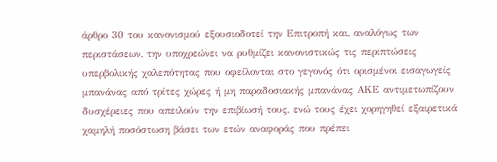άρθρο 30 του κανονισμού εξουσιοδοτεί την Επιτροπή και, αναλόγως των περιστάσεων, την υποχρεώνει να ρυθμίζει κανονιστικώς τις περιπτώσεις υπερβολικής χαλεπότητας που οφείλονται στο γεγονός ότι ορισμένοι εισαγωγείς μπανάνας από τρίτες χώρες ή μη παραδοσιακής μπανάνας ΑΚΕ αντιμετωπίζουν δυσχέρειες που απειλούν την επιβίωσή τους, ενώ τους έχει χορηγηθεί εξαιρετικά χαμηλή ποσόστωση βάσει των ετών αναφοράς που πρέπει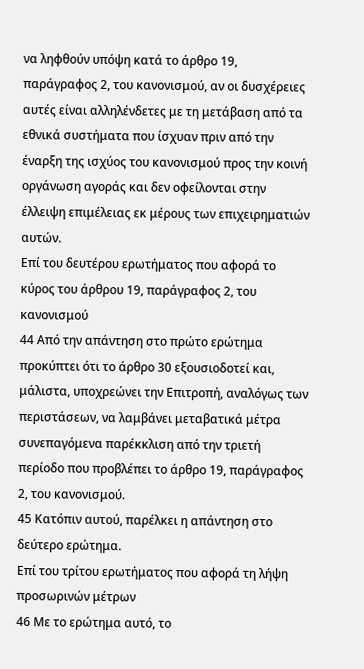να ληφθούν υπόψη κατά το άρθρο 19, παράγραφος 2, του κανονισμού, αν οι δυσχέρειες αυτές είναι αλληλένδετες με τη μετάβαση από τα εθνικά συστήματα που ίσχυαν πριν από την έναρξη της ισχύος του κανονισμού προς την κοινή οργάνωση αγοράς και δεν οφείλονται στην έλλειψη επιμέλειας εκ μέρους των επιχειρηματιών αυτών.
Επί του δευτέρου ερωτήματος που αφορά το κύρος του άρθρου 19, παράγραφος 2, του κανονισμού
44 Από την απάντηση στο πρώτο ερώτημα προκύπτει ότι το άρθρο 30 εξουσιοδοτεί και, μάλιστα, υποχρεώνει την Επιτροπή, αναλόγως των περιστάσεων, να λαμβάνει μεταβατικά μέτρα συνεπαγόμενα παρέκκλιση από την τριετή περίοδο που προβλέπει το άρθρο 19, παράγραφος 2, του κανονισμού.
45 Κατόπιν αυτού, παρέλκει η απάντηση στο δεύτερο ερώτημα.
Επί του τρίτου ερωτήματος που αφορά τη λήψη προσωρινών μέτρων
46 Με το ερώτημα αυτό, το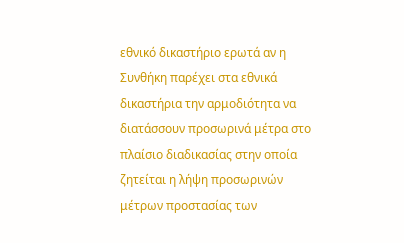εθνικό δικαστήριο ερωτά αν η Συνθήκη παρέχει στα εθνικά δικαστήρια την αρμοδιότητα να διατάσσουν προσωρινά μέτρα στο πλαίσιο διαδικασίας στην οποία ζητείται η λήψη προσωρινών μέτρων προστασίας των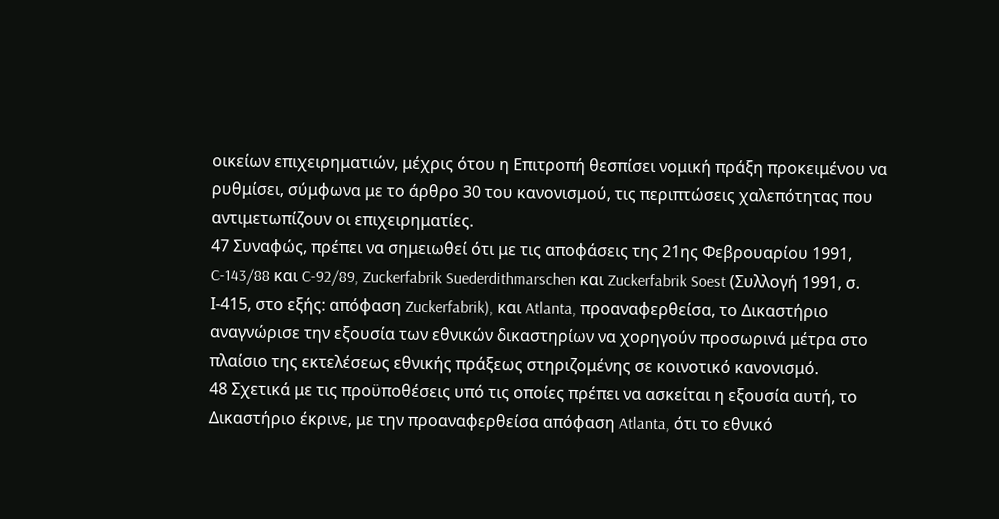οικείων επιχειρηματιών, μέχρις ότου η Επιτροπή θεσπίσει νομική πράξη προκειμένου να ρυθμίσει, σύμφωνα με το άρθρο 30 του κανονισμού, τις περιπτώσεις χαλεπότητας που αντιμετωπίζουν οι επιχειρηματίες.
47 Συναφώς, πρέπει να σημειωθεί ότι με τις αποφάσεις της 21ης Φεβρουαρίου 1991, C-143/88 και C-92/89, Zuckerfabrik Suederdithmarschen και Zuckerfabrik Soest (Συλλογή 1991, σ. Ι-415, στο εξής: απόφαση Zuckerfabrik), και Atlanta, προαναφερθείσα, το Δικαστήριο αναγνώρισε την εξουσία των εθνικών δικαστηρίων να χορηγούν προσωρινά μέτρα στο πλαίσιο της εκτελέσεως εθνικής πράξεως στηριζομένης σε κοινοτικό κανονισμό.
48 Σχετικά με τις προϋποθέσεις υπό τις οποίες πρέπει να ασκείται η εξουσία αυτή, το Δικαστήριο έκρινε, με την προαναφερθείσα απόφαση Atlanta, ότι το εθνικό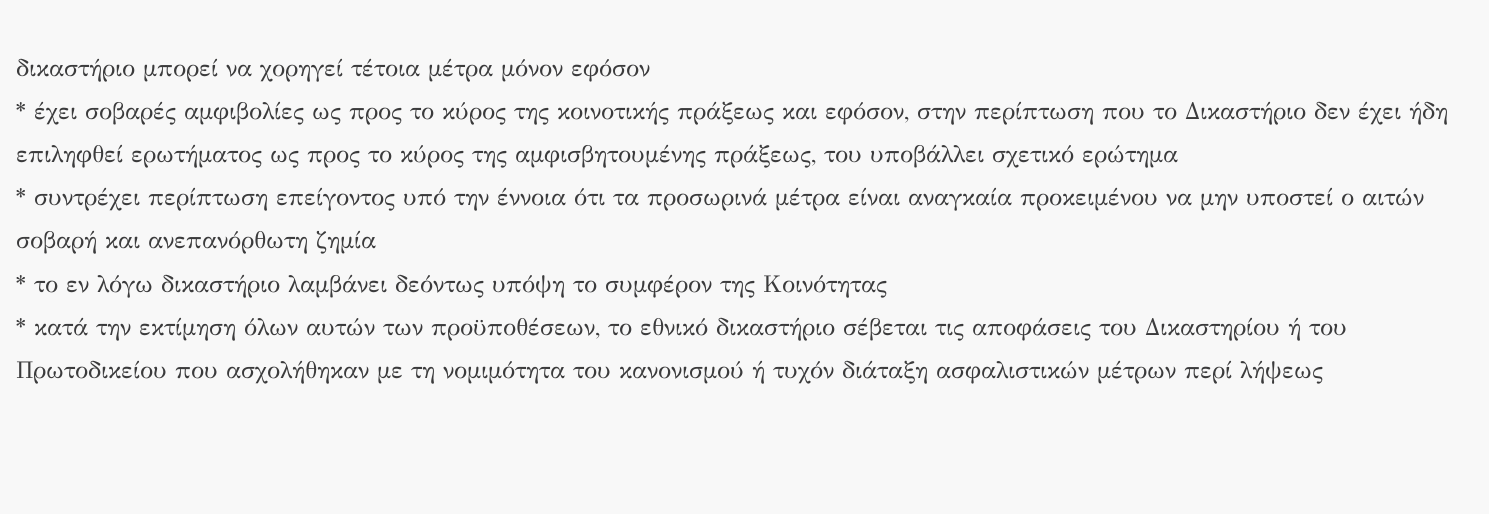δικαστήριο μπορεί να χορηγεί τέτοια μέτρα μόνον εφόσον
* έχει σοβαρές αμφιβολίες ως προς το κύρος της κοινοτικής πράξεως και εφόσον, στην περίπτωση που το Δικαστήριο δεν έχει ήδη επιληφθεί ερωτήματος ως προς το κύρος της αμφισβητουμένης πράξεως, του υποβάλλει σχετικό ερώτημα
* συντρέχει περίπτωση επείγοντος υπό την έννοια ότι τα προσωρινά μέτρα είναι αναγκαία προκειμένου να μην υποστεί ο αιτών σοβαρή και ανεπανόρθωτη ζημία
* το εν λόγω δικαστήριο λαμβάνει δεόντως υπόψη το συμφέρον της Κοινότητας
* κατά την εκτίμηση όλων αυτών των προϋποθέσεων, το εθνικό δικαστήριο σέβεται τις αποφάσεις του Δικαστηρίου ή του Πρωτοδικείου που ασχολήθηκαν με τη νομιμότητα του κανονισμού ή τυχόν διάταξη ασφαλιστικών μέτρων περί λήψεως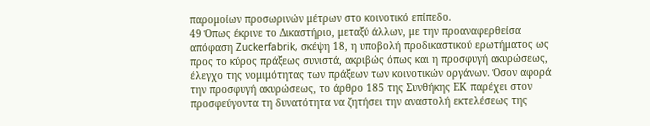παρομοίων προσωρινών μέτρων στο κοινοτικό επίπεδο.
49 Όπως έκρινε το Δικαστήριο, μεταξύ άλλων, με την προαναφερθείσα απόφαση Zuckerfabrik, σκέψη 18, η υποβολή προδικαστικού ερωτήματος ως προς το κύρος πράξεως συνιστά, ακριβώς όπως και η προσφυγή ακυρώσεως, έλεγχο της νομιμότητας των πράξεων των κοινοτικών οργάνων. Όσον αφορά την προσφυγή ακυρώσεως, το άρθρο 185 της Συνθήκης ΕΚ παρέχει στον προσφεύγοντα τη δυνατότητα να ζητήσει την αναστολή εκτελέσεως της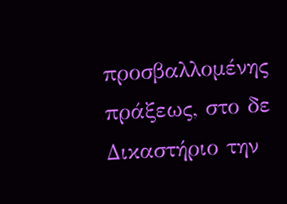προσβαλλομένης πράξεως, στο δε Δικαστήριο την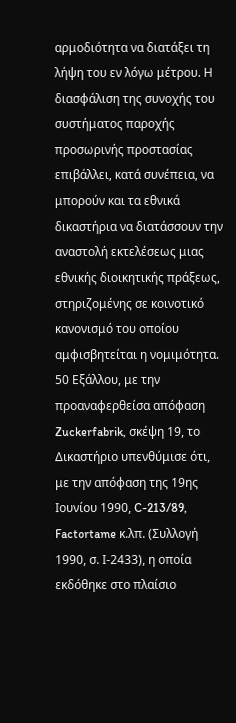αρμοδιότητα να διατάξει τη λήψη του εν λόγω μέτρου. Η διασφάλιση της συνοχής του συστήματος παροχής προσωρινής προστασίας επιβάλλει, κατά συνέπεια, να μπορούν και τα εθνικά δικαστήρια να διατάσσουν την αναστολή εκτελέσεως μιας εθνικής διοικητικής πράξεως, στηριζομένης σε κοινοτικό κανονισμό του οποίου αμφισβητείται η νομιμότητα.
50 Εξάλλου, με την προαναφερθείσα απόφαση Zuckerfabrik, σκέψη 19, το Δικαστήριο υπενθύμισε ότι, με την απόφαση της 19ης Ιουνίου 1990, C-213/89, Factortame κ.λπ. (Συλλογή 1990, σ. Ι-2433), η οποία εκδόθηκε στο πλαίσιο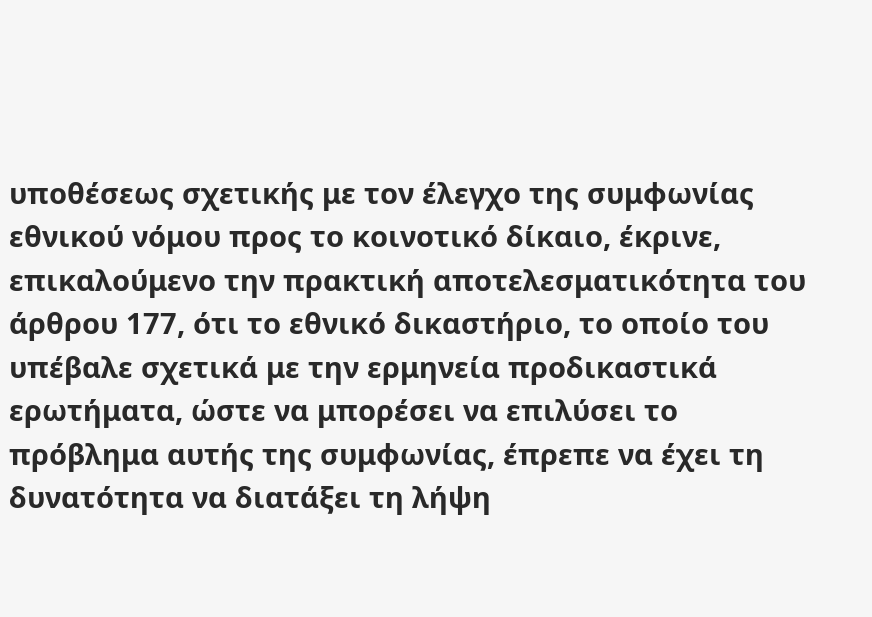υποθέσεως σχετικής με τον έλεγχο της συμφωνίας εθνικού νόμου προς το κοινοτικό δίκαιο, έκρινε, επικαλούμενο την πρακτική αποτελεσματικότητα του άρθρου 177, ότι το εθνικό δικαστήριο, το οποίο του υπέβαλε σχετικά με την ερμηνεία προδικαστικά ερωτήματα, ώστε να μπορέσει να επιλύσει το πρόβλημα αυτής της συμφωνίας, έπρεπε να έχει τη δυνατότητα να διατάξει τη λήψη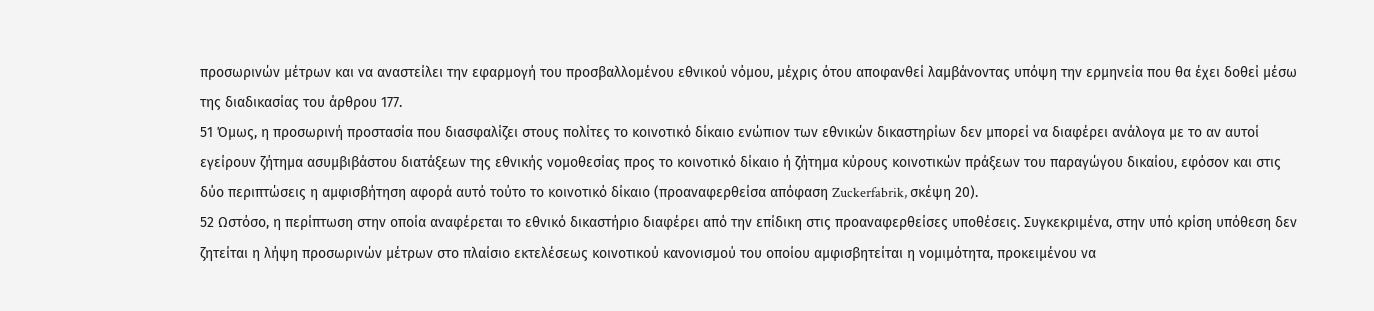προσωρινών μέτρων και να αναστείλει την εφαρμογή του προσβαλλομένου εθνικού νόμου, μέχρις ότου αποφανθεί λαμβάνοντας υπόψη την ερμηνεία που θα έχει δοθεί μέσω της διαδικασίας του άρθρου 177.
51 Όμως, η προσωρινή προστασία που διασφαλίζει στους πολίτες το κοινοτικό δίκαιο ενώπιον των εθνικών δικαστηρίων δεν μπορεί να διαφέρει ανάλογα με το αν αυτοί εγείρουν ζήτημα ασυμβιβάστου διατάξεων της εθνικής νομοθεσίας προς το κοινοτικό δίκαιο ή ζήτημα κύρους κοινοτικών πράξεων του παραγώγου δικαίου, εφόσον και στις δύο περιπτώσεις η αμφισβήτηση αφορά αυτό τούτο το κοινοτικό δίκαιο (προαναφερθείσα απόφαση Zuckerfabrik, σκέψη 20).
52 Ωστόσο, η περίπτωση στην οποία αναφέρεται το εθνικό δικαστήριο διαφέρει από την επίδικη στις προαναφερθείσες υποθέσεις. Συγκεκριμένα, στην υπό κρίση υπόθεση δεν ζητείται η λήψη προσωρινών μέτρων στο πλαίσιο εκτελέσεως κοινοτικού κανονισμού του οποίου αμφισβητείται η νομιμότητα, προκειμένου να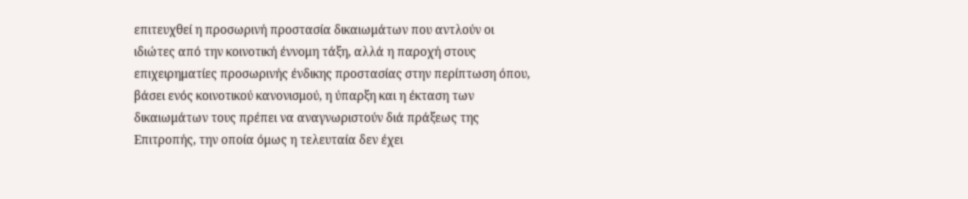επιτευχθεί η προσωρινή προστασία δικαιωμάτων που αντλούν οι ιδιώτες από την κοινοτική έννομη τάξη, αλλά η παροχή στους επιχειρηματίες προσωρινής ένδικης προστασίας στην περίπτωση όπου, βάσει ενός κοινοτικού κανονισμού, η ύπαρξη και η έκταση των δικαιωμάτων τους πρέπει να αναγνωριστούν διά πράξεως της Επιτροπής, την οποία όμως η τελευταία δεν έχει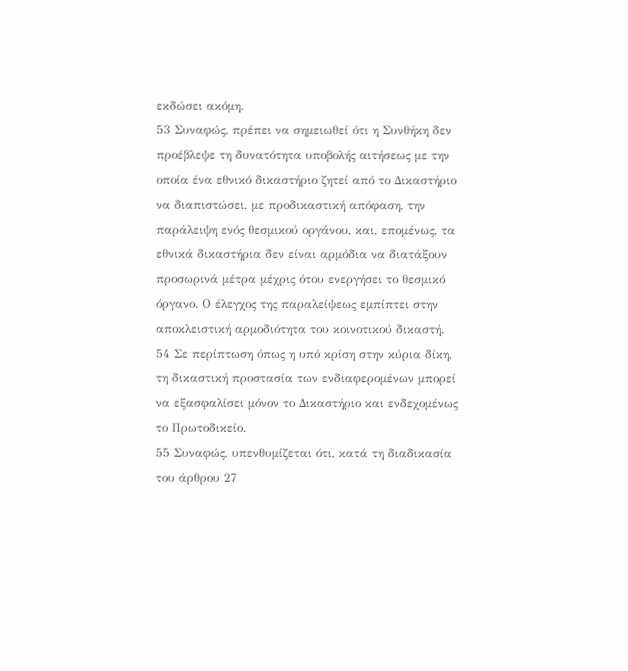εκδώσει ακόμη.
53 Συναφώς, πρέπει να σημειωθεί ότι η Συνθήκη δεν προέβλεψε τη δυνατότητα υποβολής αιτήσεως με την οποία ένα εθνικό δικαστήριο ζητεί από το Δικαστήριο να διαπιστώσει, με προδικαστική απόφαση, την παράλειψη ενός θεσμικού οργάνου, και, επομένως, τα εθνικά δικαστήρια δεν είναι αρμόδια να διατάξουν προσωρινά μέτρα μέχρις ότου ενεργήσει το θεσμικό όργανο. Ο έλεγχος της παραλείψεως εμπίπτει στην αποκλειστική αρμοδιότητα του κοινοτικού δικαστή.
54 Σε περίπτωση όπως η υπό κρίση στην κύρια δίκη, τη δικαστική προστασία των ενδιαφερομένων μπορεί να εξασφαλίσει μόνον το Δικαστήριο και ενδεχομένως το Πρωτοδικείο.
55 Συναφώς, υπενθυμίζεται ότι, κατά τη διαδικασία του άρθρου 27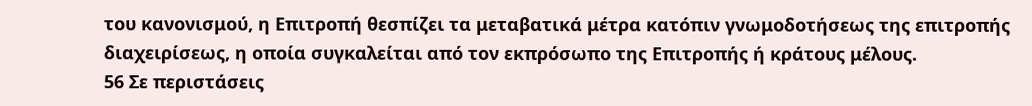του κανονισμού, η Επιτροπή θεσπίζει τα μεταβατικά μέτρα κατόπιν γνωμοδοτήσεως της επιτροπής διαχειρίσεως, η οποία συγκαλείται από τον εκπρόσωπο της Επιτροπής ή κράτους μέλους.
56 Σε περιστάσεις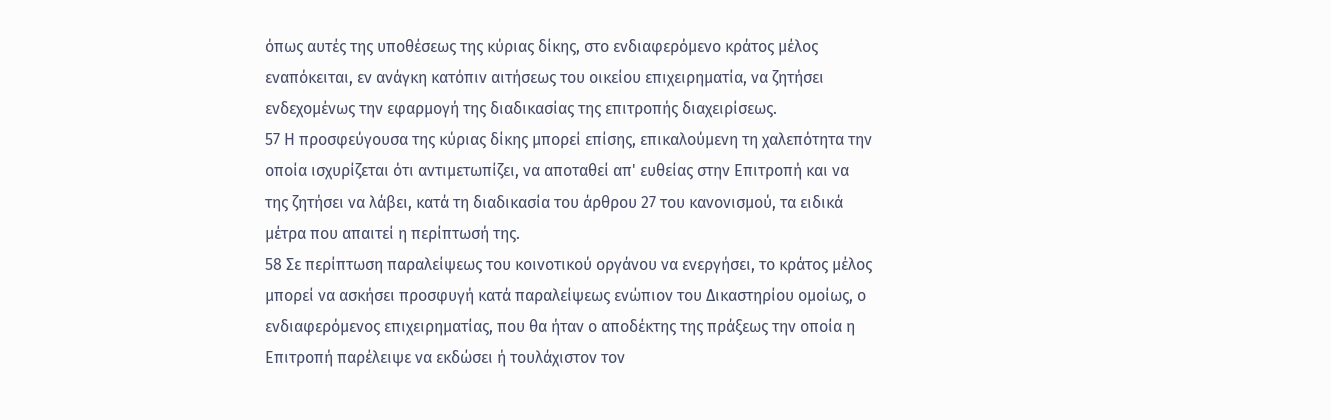όπως αυτές της υποθέσεως της κύριας δίκης, στο ενδιαφερόμενο κράτος μέλος εναπόκειται, εν ανάγκη κατόπιν αιτήσεως του οικείου επιχειρηματία, να ζητήσει ενδεχομένως την εφαρμογή της διαδικασίας της επιτροπής διαχειρίσεως.
57 Η προσφεύγουσα της κύριας δίκης μπορεί επίσης, επικαλούμενη τη χαλεπότητα την οποία ισχυρίζεται ότι αντιμετωπίζει, να αποταθεί απ' ευθείας στην Επιτροπή και να της ζητήσει να λάβει, κατά τη διαδικασία του άρθρου 27 του κανονισμού, τα ειδικά μέτρα που απαιτεί η περίπτωσή της.
58 Σε περίπτωση παραλείψεως του κοινοτικού οργάνου να ενεργήσει, το κράτος μέλος μπορεί να ασκήσει προσφυγή κατά παραλείψεως ενώπιον του Δικαστηρίου ομοίως, ο ενδιαφερόμενος επιχειρηματίας, που θα ήταν ο αποδέκτης της πράξεως την οποία η Επιτροπή παρέλειψε να εκδώσει ή τουλάχιστον τον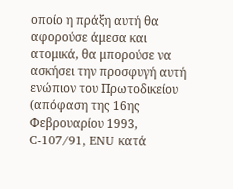οποίο η πράξη αυτή θα αφορούσε άμεσα και ατομικά, θα μπορούσε να ασκήσει την προσφυγή αυτή ενώπιον του Πρωτοδικείου (απόφαση της 16ης Φεβρουαρίου 1993, C-107/91, ENU κατά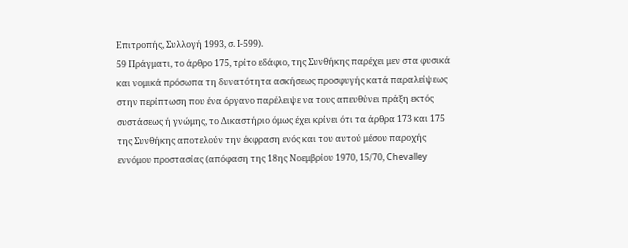Επιτροπής, Συλλογή 1993, σ. Ι-599).
59 Πράγματι, το άρθρο 175, τρίτο εδάφιο, της Συνθήκης παρέχει μεν στα φυσικά και νομικά πρόσωπα τη δυνατότητα ασκήσεως προσφυγής κατά παραλείψεως στην περίπτωση που ένα όργανο παρέλειψε να τους απευθύνει πράξη εκτός συστάσεως ή γνώμης, το Δικαστήριο όμως έχει κρίνει ότι τα άρθρα 173 και 175 της Συνθήκης αποτελούν την έκφραση ενός και του αυτού μέσου παροχής εννόμου προστασίας (απόφαση της 18ης Νοεμβρίου 1970, 15/70, Chevalley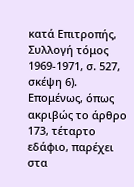κατά Επιτροπής, Συλλογή τόμος 1969-1971, σ. 527, σκέψη 6). Επομένως, όπως ακριβώς το άρθρο 173, τέταρτο εδάφιο, παρέχει στα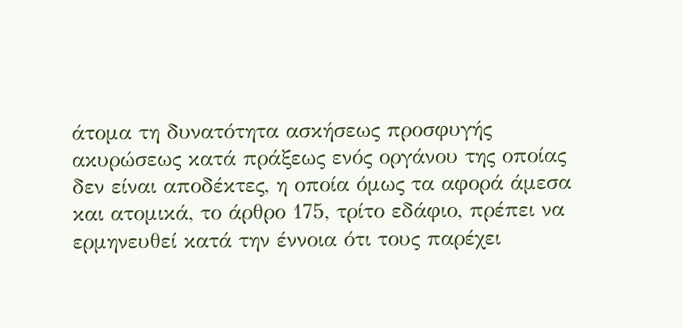άτομα τη δυνατότητα ασκήσεως προσφυγής ακυρώσεως κατά πράξεως ενός οργάνου της οποίας δεν είναι αποδέκτες, η οποία όμως τα αφορά άμεσα και ατομικά, το άρθρο 175, τρίτο εδάφιο, πρέπει να ερμηνευθεί κατά την έννοια ότι τους παρέχει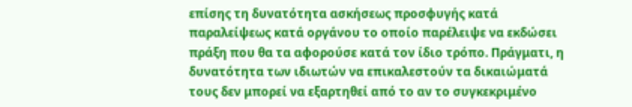επίσης τη δυνατότητα ασκήσεως προσφυγής κατά παραλείψεως κατά οργάνου το οποίο παρέλειψε να εκδώσει πράξη που θα τα αφορούσε κατά τον ίδιο τρόπο. Πράγματι, η δυνατότητα των ιδιωτών να επικαλεστούν τα δικαιώματά τους δεν μπορεί να εξαρτηθεί από το αν το συγκεκριμένο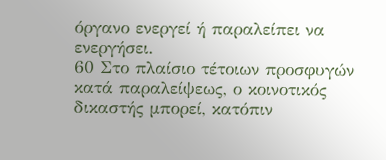όργανο ενεργεί ή παραλείπει να ενεργήσει.
60 Στο πλαίσιο τέτοιων προσφυγών κατά παραλείψεως, ο κοινοτικός δικαστής μπορεί, κατόπιν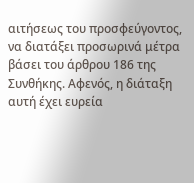αιτήσεως του προσφεύγοντος, να διατάξει προσωρινά μέτρα βάσει του άρθρου 186 της Συνθήκης. Αφενός, η διάταξη αυτή έχει ευρεία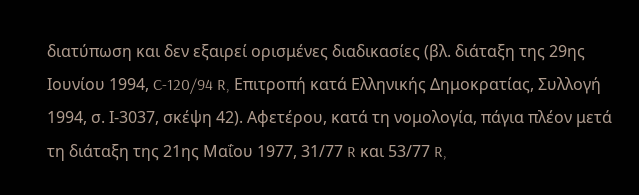διατύπωση και δεν εξαιρεί ορισμένες διαδικασίες (βλ. διάταξη της 29ης Ιουνίου 1994, C-120/94 R, Επιτροπή κατά Ελληνικής Δημοκρατίας, Συλλογή 1994, σ. Ι-3037, σκέψη 42). Αφετέρου, κατά τη νομολογία, πάγια πλέον μετά τη διάταξη της 21ης Μαΐου 1977, 31/77 R και 53/77 R,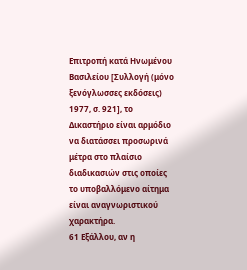Επιτροπή κατά Ηνωμένου Βασιλείου [Συλλογή (μόνο ξενόγλωσσες εκδόσεις) 1977, σ. 921], το Δικαστήριο είναι αρμόδιο να διατάσσει προσωρινά μέτρα στο πλαίσιο διαδικασιών στις οποίες το υποβαλλόμενο αίτημα είναι αναγνωριστικού χαρακτήρα.
61 Εξάλλου, αν η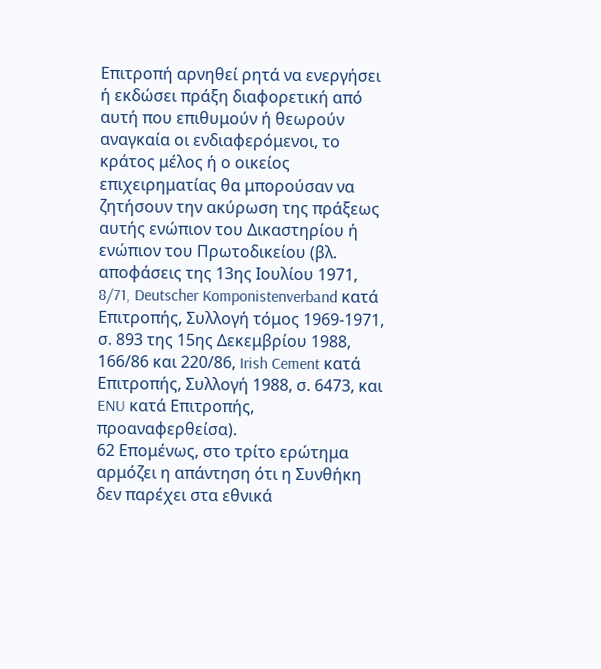Επιτροπή αρνηθεί ρητά να ενεργήσει ή εκδώσει πράξη διαφορετική από αυτή που επιθυμούν ή θεωρούν αναγκαία οι ενδιαφερόμενοι, το κράτος μέλος ή ο οικείος επιχειρηματίας θα μπορούσαν να ζητήσουν την ακύρωση της πράξεως αυτής ενώπιον του Δικαστηρίου ή ενώπιον του Πρωτοδικείου (βλ. αποφάσεις της 13ης Ιουλίου 1971, 8/71, Deutscher Komponistenverband κατά Επιτροπής, Συλλογή τόμος 1969-1971, σ. 893 της 15ης Δεκεμβρίου 1988, 166/86 και 220/86, Irish Cement κατά Επιτροπής, Συλλογή 1988, σ. 6473, και ENU κατά Επιτροπής, προαναφερθείσα).
62 Επομένως, στο τρίτο ερώτημα αρμόζει η απάντηση ότι η Συνθήκη δεν παρέχει στα εθνικά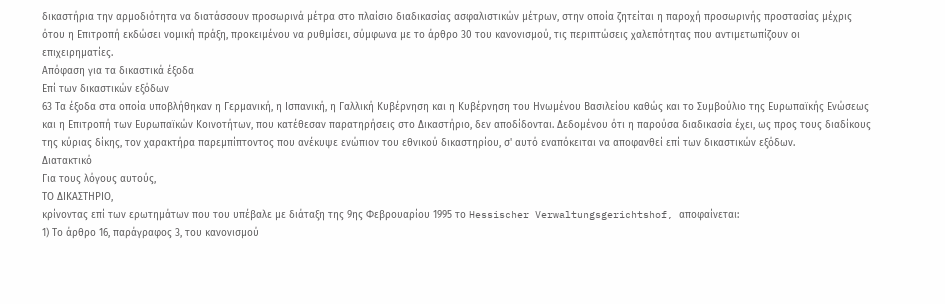δικαστήρια την αρμοδιότητα να διατάσσουν προσωρινά μέτρα στο πλαίσιο διαδικασίας ασφαλιστικών μέτρων, στην οποία ζητείται η παροχή προσωρινής προστασίας μέχρις ότου η Επιτροπή εκδώσει νομική πράξη, προκειμένου να ρυθμίσει, σύμφωνα με το άρθρο 30 του κανονισμού, τις περιπτώσεις χαλεπότητας που αντιμετωπίζουν οι επιχειρηματίες.
Απόφαση για τα δικαστικά έξοδα
Επί των δικαστικών εξόδων
63 Τα έξοδα στα οποία υποβλήθηκαν η Γερμανική, η Ισπανική, η Γαλλική Κυβέρνηση και η Κυβέρνηση του Ηνωμένου Βασιλείου καθώς και το Συμβούλιο της Ευρωπαϊκής Ενώσεως και η Επιτροπή των Ευρωπαϊκών Κοινοτήτων, που κατέθεσαν παρατηρήσεις στο Δικαστήριο, δεν αποδίδονται. Δεδομένου ότι η παρούσα διαδικασία έχει, ως προς τους διαδίκους της κύριας δίκης, τον χαρακτήρα παρεμπίπτοντος που ανέκυψε ενώπιον του εθνικού δικαστηρίου, σ' αυτό εναπόκειται να αποφανθεί επί των δικαστικών εξόδων.
Διατακτικό
Για τους λόγους αυτούς,
ΤΟ ΔΙΚΑΣΤΗΡΙΟ,
κρίνοντας επί των ερωτημάτων που του υπέβαλε με διάταξη της 9ης Φεβρουαρίου 1995 το Hessischer Verwaltungsgerichtshof, αποφαίνεται:
1) Το άρθρο 16, παράγραφος 3, του κανονισμού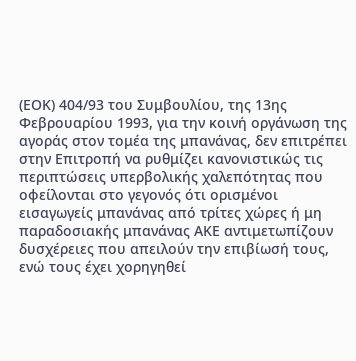(ΕΟΚ) 404/93 του Συμβουλίου, της 13ης Φεβρουαρίου 1993, για την κοινή οργάνωση της αγοράς στον τομέα της μπανάνας, δεν επιτρέπει στην Επιτροπή να ρυθμίζει κανονιστικώς τις περιπτώσεις υπερβολικής χαλεπότητας που οφείλονται στο γεγονός ότι ορισμένοι εισαγωγείς μπανάνας από τρίτες χώρες ή μη παραδοσιακής μπανάνας ΑΚΕ αντιμετωπίζουν δυσχέρειες που απειλούν την επιβίωσή τους, ενώ τους έχει χορηγηθεί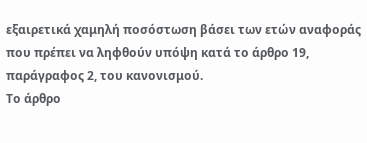εξαιρετικά χαμηλή ποσόστωση βάσει των ετών αναφοράς που πρέπει να ληφθούν υπόψη κατά το άρθρο 19, παράγραφος 2, του κανονισμού.
Το άρθρο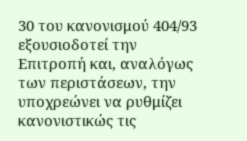30 του κανονισμού 404/93 εξουσιοδοτεί την Επιτροπή και, αναλόγως των περιστάσεων, την υποχρεώνει να ρυθμίζει κανονιστικώς τις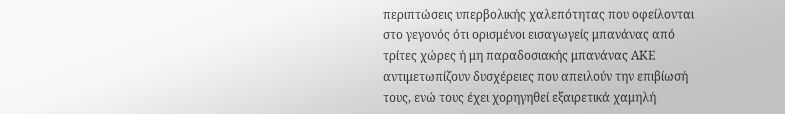περιπτώσεις υπερβολικής χαλεπότητας που οφείλονται στο γεγονός ότι ορισμένοι εισαγωγείς μπανάνας από τρίτες χώρες ή μη παραδοσιακής μπανάνας ΑΚΕ αντιμετωπίζουν δυσχέρειες που απειλούν την επιβίωσή τους, ενώ τους έχει χορηγηθεί εξαιρετικά χαμηλή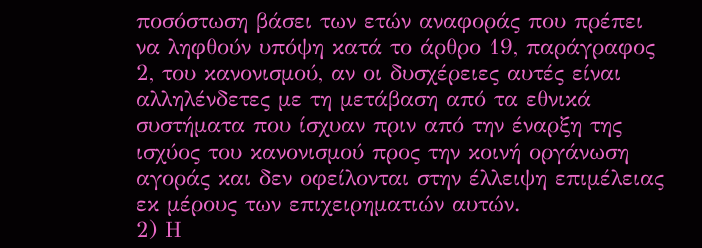ποσόστωση βάσει των ετών αναφοράς που πρέπει να ληφθούν υπόψη κατά το άρθρο 19, παράγραφος 2, του κανονισμού, αν οι δυσχέρειες αυτές είναι αλληλένδετες με τη μετάβαση από τα εθνικά συστήματα που ίσχυαν πριν από την έναρξη της ισχύος του κανονισμού προς την κοινή οργάνωση αγοράς και δεν οφείλονται στην έλλειψη επιμέλειας εκ μέρους των επιχειρηματιών αυτών.
2) Η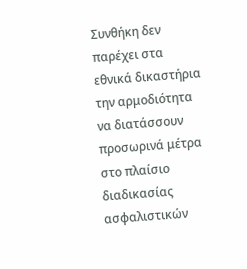Συνθήκη δεν παρέχει στα εθνικά δικαστήρια την αρμοδιότητα να διατάσσουν προσωρινά μέτρα στο πλαίσιο διαδικασίας ασφαλιστικών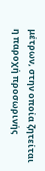μέτρων, στην οποία ζητείται η παροχή προσωρινής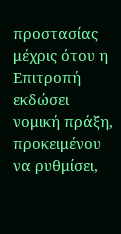προστασίας μέχρις ότου η Επιτροπή εκδώσει νομική πράξη, προκειμένου να ρυθμίσει,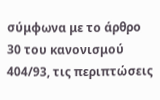σύμφωνα με το άρθρο 30 του κανονισμού 404/93, τις περιπτώσεις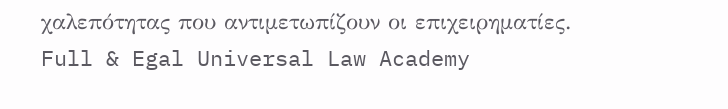χαλεπότητας που αντιμετωπίζουν οι επιχειρηματίες.
Full & Egal Universal Law Academy